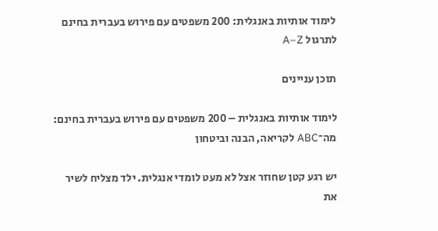לימוד אותיות באנגלית: 200 משפטים עם פירוש בעברית בחינם לתרגול A–Z

תוכן עניינים

לימוד אותיות באנגלית – 200 משפטים עם פירוש בעברית בחינם: מה־ABC לקריאה, הבנה וביטחון

יש רגע קטן שחוזר אצל לא מעט לומדי אנגלית. ילד מצליח לשיר את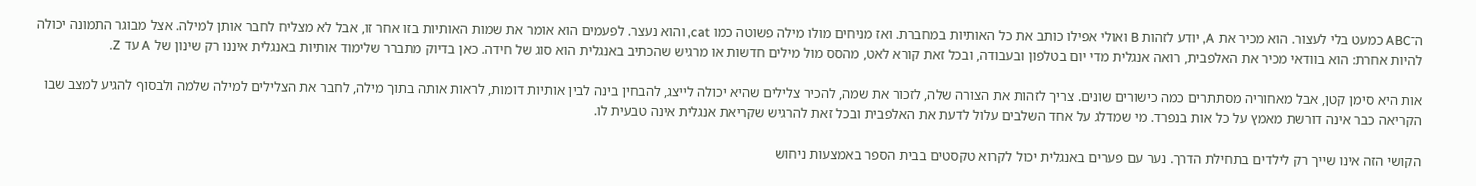ה־ABC כמעט בלי לעצור. הוא מכיר את A, יודע לזהות B ואולי אפילו כותב את כל האותיות במחברת. ואז מניחים מולו מילה פשוטה כמו cat, והוא נעצר. לפעמים הוא אומר את שמות האותיות בזו אחר זו, אבל לא מצליח לחבר אותן למילה. אצל מבוגר התמונה יכולה להיות אחרת: הוא בוודאי מכיר את האלפבית, רואה אנגלית מדי יום בטלפון ובעבודה, ובכל זאת קורא לאט, מהסס מול מילים חדשות או מרגיש שהכתיב באנגלית הוא סוג של חידה. כאן בדיוק מתברר שלימוד אותיות באנגלית איננו רק שינון של A עד Z.

אות היא סימן קטן, אבל מאחוריה מסתתרים כמה כישורים שונים. צריך לזהות את הצורה שלה, לזכור את שמה, להכיר צלילים שהיא יכולה לייצג, להבחין בינה לבין אותיות דומות, לראות אותה בתוך מילה, לחבר את הצלילים למילה שלמה ולבסוף להגיע למצב שבו הקריאה כבר אינה דורשת מאמץ על כל אות בנפרד. מי שמדלג על אחד השלבים עלול לדעת את האלפבית ובכל זאת להרגיש שקריאת אנגלית אינה טבעית לו.

הקושי הזה אינו שייך רק לילדים בתחילת הדרך. נער עם פערים באנגלית יכול לקרוא טקסטים בבית הספר באמצעות ניחוש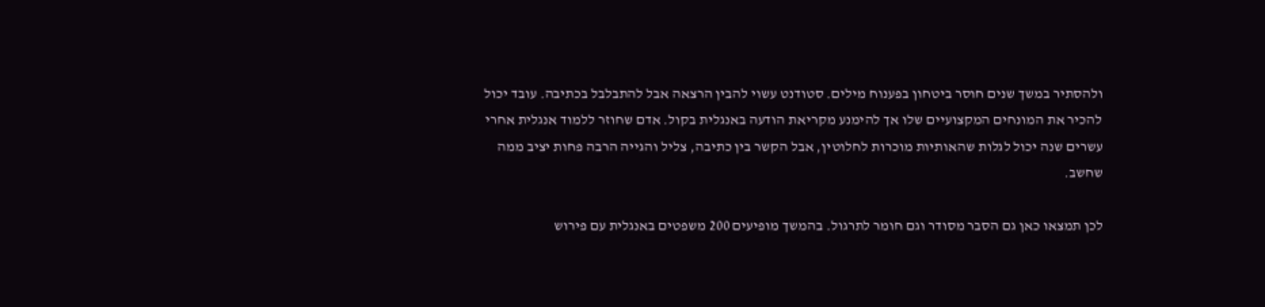ולהסתיר במשך שנים חוסר ביטחון בפענוח מילים. סטודנט עשוי להבין הרצאה אבל להתבלבל בכתיבה. עובד יכול להכיר את המונחים המקצועיים שלו אך להימנע מקריאת הודעה באנגלית בקול. אדם שחוזר ללמוד אנגלית אחרי עשרים שנה יכול לגלות שהאותיות מוכרות לחלוטין, אבל הקשר בין כתיבה, צליל והגייה הרבה פחות יציב ממה שחשב.

לכן תמצאו כאן גם הסבר מסודר וגם חומר לתרגול. בהמשך מופיעים 200 משפטים באנגלית עם פירוש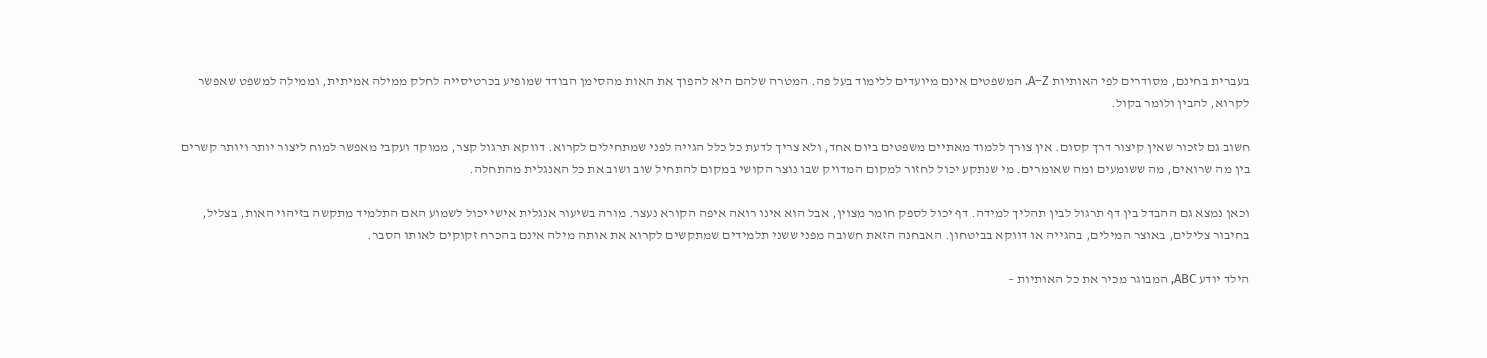בעברית בחינם, מסודרים לפי האותיות A–Z. המשפטים אינם מיועדים ללימוד בעל פה. המטרה שלהם היא להפוך את האות מהסימן הבודד שמופיע בכרטיסייה לחלק ממילה אמיתית, וממילה למשפט שאפשר לקרוא, להבין ולומר בקול.

חשוב גם לזכור שאין קיצור דרך קסום. אין צורך ללמוד מאתיים משפטים ביום אחד, ולא צריך לדעת כל כלל הגייה לפני שמתחילים לקרוא. דווקא תרגול קצר, ממוקד ועקבי מאפשר למוח ליצור יותר ויותר קשרים בין מה שרואים, מה ששומעים ומה שאומרים. מי שנתקע יכול לחזור למקום המדויק שבו נוצר הקושי במקום להתחיל שוב ושוב את כל האנגלית מהתחלה.

וכאן נמצא גם ההבדל בין דף תרגול לבין תהליך למידה. דף יכול לספק חומר מצוין, אבל הוא אינו רואה איפה הקורא נעצר. מורה בשיעור אנגלית אישי יכול לשמוע האם התלמיד מתקשה בזיהוי האות, בצליל, בחיבור צלילים, באוצר המילים, בהגייה או דווקא בביטחון. האבחנה הזאת חשובה מפני ששני תלמידים שמתקשים לקרוא את אותה מילה אינם בהכרח זקוקים לאותו הסבר.

הילד יודע ABC, המבוגר מכיר את כל האותיות –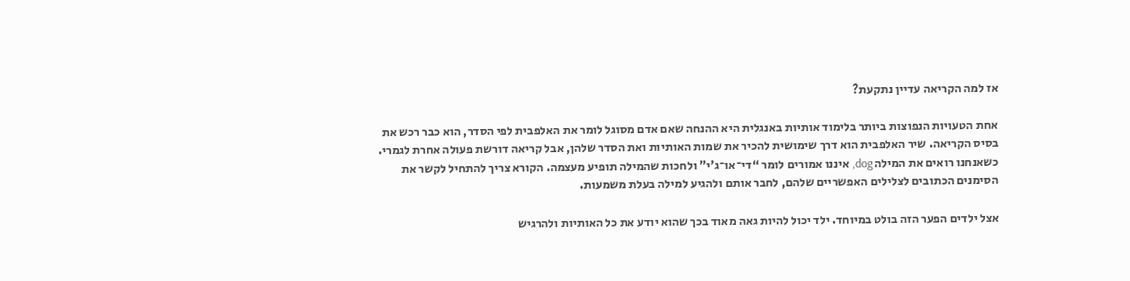אז למה הקריאה עדיין נתקעת?

אחת הטעויות הנפוצות ביותר בלימוד אותיות באנגלית היא ההנחה שאם אדם מסוגל לומר את האלפבית לפי הסדר, הוא כבר רכש את בסיס הקריאה. שיר האלפבית הוא דרך שימושית להכיר את שמות האותיות ואת הסדר שלהן, אבל קריאה דורשת פעולה אחרת לגמרי. כשאנחנו רואים את המילה dog, איננו אמורים לומר “די־או־ג'י” ולחכות שהמילה תופיע מעצמה. הקורא צריך להתחיל לקשר את הסימנים הכתובים לצלילים האפשריים שלהם, לחבר אותם ולהגיע למילה בעלת משמעות.

אצל ילדים הפער הזה בולט במיוחד. ילד יכול להיות גאה מאוד בכך שהוא יודע את כל האותיות ולהרגיש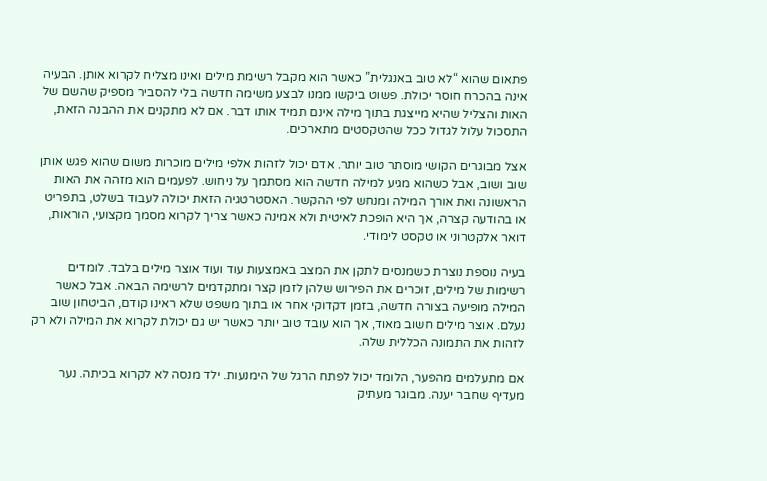פתאום שהוא “לא טוב באנגלית” כאשר הוא מקבל רשימת מילים ואינו מצליח לקרוא אותן. הבעיה אינה בהכרח חוסר יכולת. פשוט ביקשו ממנו לבצע משימה חדשה בלי להסביר מספיק שהשם של האות והצליל שהיא מייצגת בתוך מילה אינם תמיד אותו דבר. אם לא מתקנים את ההבנה הזאת, התסכול עלול לגדול ככל שהטקסטים מתארכים.

אצל מבוגרים הקושי מוסתר טוב יותר. אדם יכול לזהות אלפי מילים מוכרות משום שהוא פגש אותן שוב ושוב, אבל כשהוא מגיע למילה חדשה הוא מסתמך על ניחוש. לפעמים הוא מזהה את האות הראשונה ואת אורך המילה ומנחש לפי ההקשר. האסטרטגיה הזאת יכולה לעבוד בשלט, בתפריט או בהודעה קצרה, אך היא הופכת לאיטית ולא אמינה כאשר צריך לקרוא מסמך מקצועי, הוראות, דואר אלקטרוני או טקסט לימודי.

בעיה נוספת נוצרת כשמנסים לתקן את המצב באמצעות עוד ועוד אוצר מילים בלבד. לומדים רשימות של מילים, זוכרים את הפירוש שלהן לזמן קצר ומתקדמים לרשימה הבאה. אבל כאשר המילה מופיעה בצורה חדשה, בזמן דקדוקי אחר או בתוך משפט שלא ראינו קודם, הביטחון שוב נעלם. אוצר מילים חשוב מאוד, אך הוא עובד טוב יותר כאשר יש גם יכולת לקרוא את המילה ולא רק לזהות את התמונה הכללית שלה.

אם מתעלמים מהפער, הלומד יכול לפתח הרגל של הימנעות. ילד מנסה לא לקרוא בכיתה. נער מעדיף שחבר יענה. מבוגר מעתיק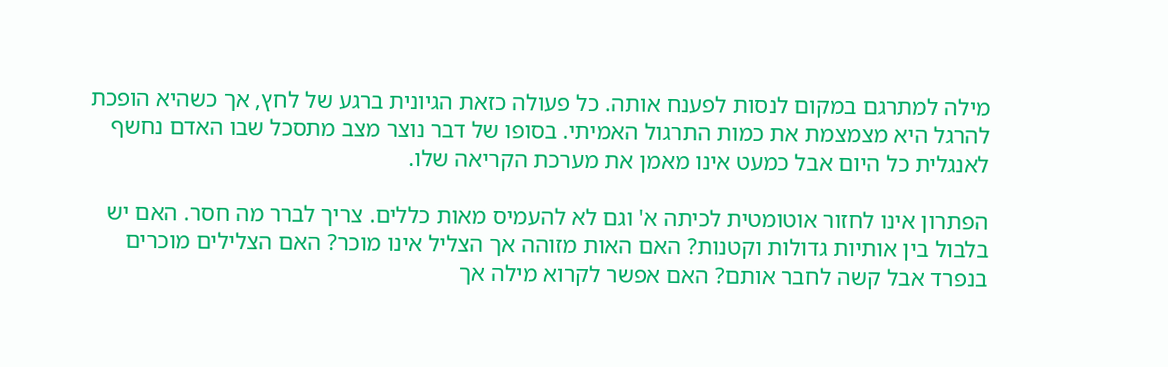מילה למתרגם במקום לנסות לפענח אותה. כל פעולה כזאת הגיונית ברגע של לחץ, אך כשהיא הופכת להרגל היא מצמצמת את כמות התרגול האמיתי. בסופו של דבר נוצר מצב מתסכל שבו האדם נחשף לאנגלית כל היום אבל כמעט אינו מאמן את מערכת הקריאה שלו.

הפתרון אינו לחזור אוטומטית לכיתה א' וגם לא להעמיס מאות כללים. צריך לברר מה חסר. האם יש בלבול בין אותיות גדולות וקטנות? האם האות מזוהה אך הצליל אינו מוכר? האם הצלילים מוכרים בנפרד אבל קשה לחבר אותם? האם אפשר לקרוא מילה אך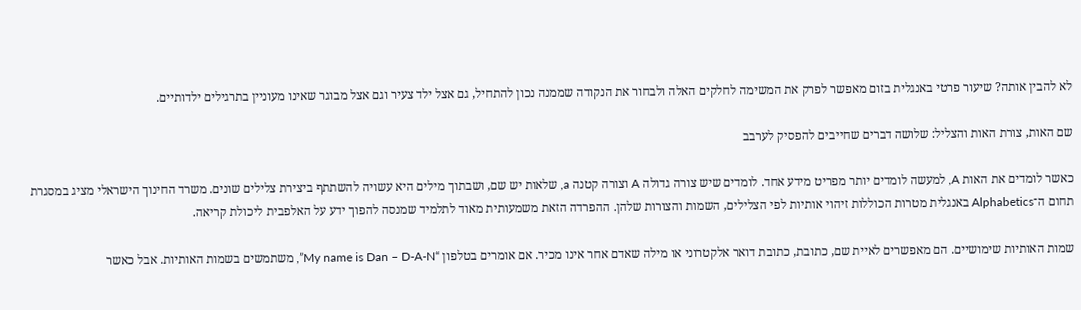לא להבין אותה? שיעור פרטי באנגלית בזום מאפשר לפרק את המשימה לחלקים האלה ולבחור את הנקודה שממנה נכון להתחיל, גם אצל ילד צעיר וגם אצל מבוגר שאינו מעוניין בתרגילים ילדותיים.

שם האות, צורת האות והצליל: שלושה דברים שחייבים להפסיק לערבב

כאשר לומדים את האות A, למעשה לומדים יותר מפריט מידע אחד. לומדים שיש צורה גדולה A וצורה קטנה a, שלאות יש שם, ושבתוך מילים היא עשויה להשתתף ביצירת צלילים שונים. משרד החינוך הישראלי מציג במסגרת תחום ה־Alphabetics באנגלית מטרות הכוללות זיהוי אותיות לפי הצלילים, השמות והצורות שלהן. ההפרדה הזאת משמעותית מאוד לתלמיד שמנסה להפוך ידע על האלפבית ליכולת קריאה.

שמות האותיות שימושיים. הם מאפשרים לאיית שם, כתובת, כתובת דואר אלקטרוני או מילה שאדם אחר אינו מכיר. אם אומרים בטלפון “My name is Dan – D-A-N”, משתמשים בשמות האותיות. אבל כאשר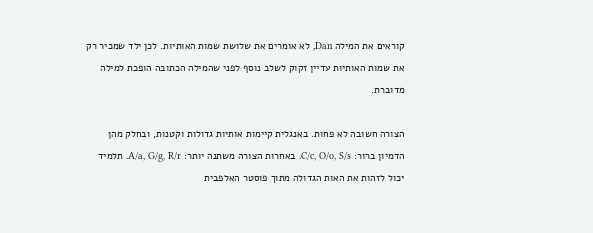קוראים את המילה Dan, לא אומרים את שלושת שמות האותיות. לכן ילד שמכיר רק את שמות האותיות עדיין זקוק לשלב נוסף לפני שהמילה הכתובה הופכת למילה מדוברת.

הצורה חשובה לא פחות. באנגלית קיימות אותיות גדולות וקטנות, ובחלק מהן הדמיון ברור: C/c, O/o, S/s. באחרות הצורה משתנה יותר: A/a, G/g, R/r. תלמיד יכול לזהות את האות הגדולה מתוך פוסטר האלפבית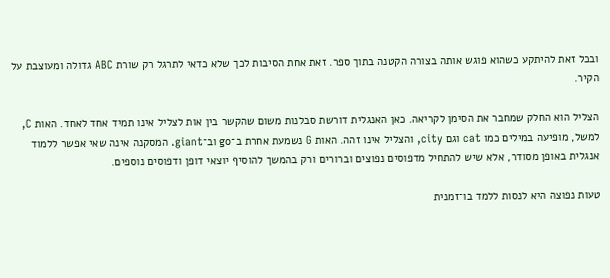ובכל זאת להיתקע כשהוא פוגש אותה בצורה הקטנה בתוך ספר. זאת אחת הסיבות לכך שלא כדאי לתרגל רק שורת ABC גדולה ומעוצבת על הקיר.

הצליל הוא החלק שמחבר את הסימן לקריאה. כאן האנגלית דורשת סבלנות משום שהקשר בין אות לצליל אינו תמיד אחד לאחד. האות C, למשל, מופיעה במילים כמו cat וגם city, והצליל אינו זהה. האות G נשמעת אחרת ב־go וב־giant. המסקנה אינה שאי אפשר ללמוד אנגלית באופן מסודר, אלא שיש להתחיל מדפוסים נפוצים וברורים ורק בהמשך להוסיף יוצאי דופן ודפוסים נוספים.

טעות נפוצה היא לנסות ללמד בו־זמנית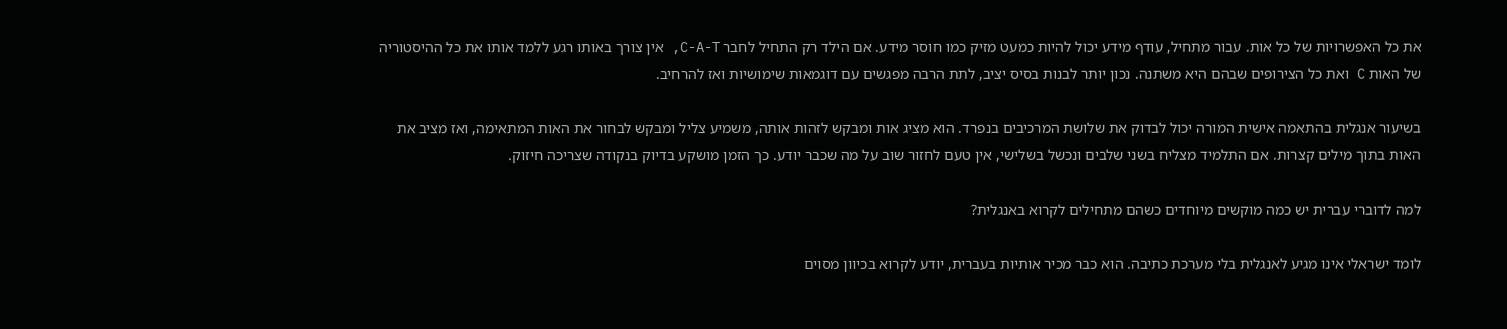את כל האפשרויות של כל אות. עבור מתחיל, עודף מידע יכול להיות כמעט מזיק כמו חוסר מידע. אם הילד רק התחיל לחבר C-A-T, אין צורך באותו רגע ללמד אותו את כל ההיסטוריה של האות C ואת כל הצירופים שבהם היא משתנה. נכון יותר לבנות בסיס יציב, לתת הרבה מפגשים עם דוגמאות שימושיות ואז להרחיב.

בשיעור אנגלית בהתאמה אישית המורה יכול לבדוק את שלושת המרכיבים בנפרד. הוא מציג אות ומבקש לזהות אותה, משמיע צליל ומבקש לבחור את האות המתאימה, ואז מציב את האות בתוך מילים קצרות. אם התלמיד מצליח בשני שלבים ונכשל בשלישי, אין טעם לחזור שוב על מה שכבר יודע. כך הזמן מושקע בדיוק בנקודה שצריכה חיזוק.

למה לדוברי עברית יש כמה מוקשים מיוחדים כשהם מתחילים לקרוא באנגלית?

לומד ישראלי אינו מגיע לאנגלית בלי מערכת כתיבה. הוא כבר מכיר אותיות בעברית, יודע לקרוא בכיוון מסוים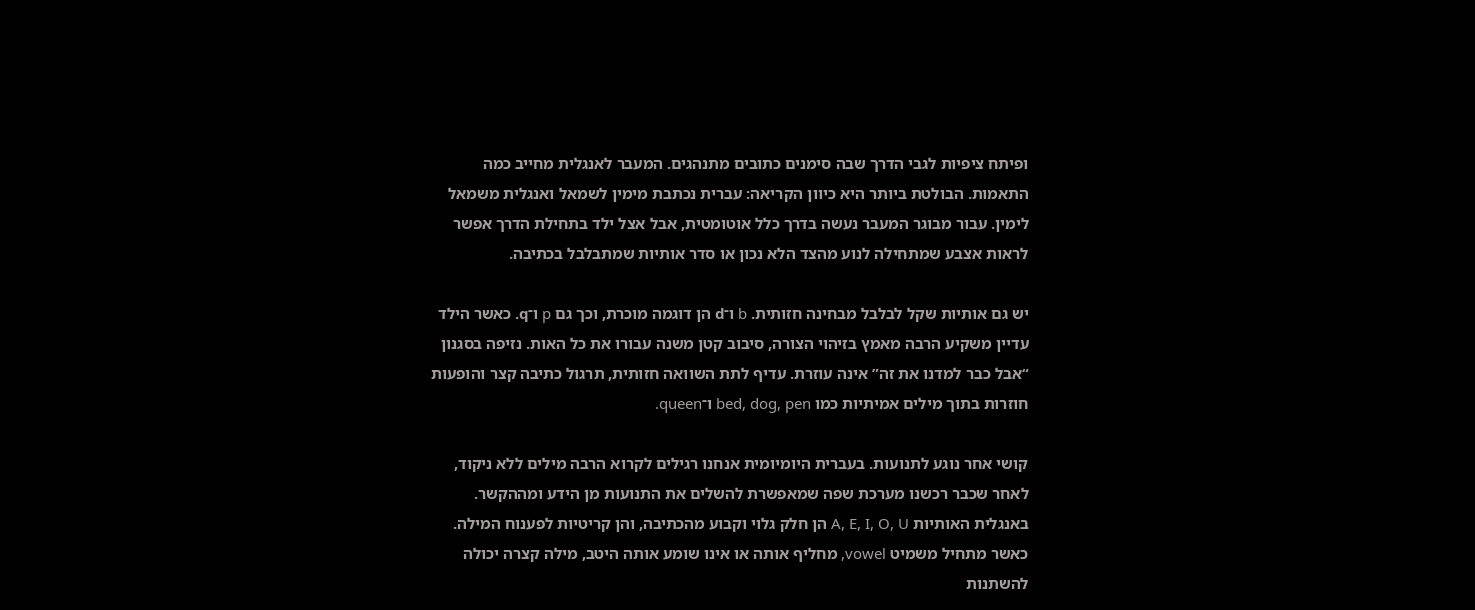ופיתח ציפיות לגבי הדרך שבה סימנים כתובים מתנהגים. המעבר לאנגלית מחייב כמה התאמות. הבולטת ביותר היא כיוון הקריאה: עברית נכתבת מימין לשמאל ואנגלית משמאל לימין. עבור מבוגר המעבר נעשה בדרך כלל אוטומטית, אבל אצל ילד בתחילת הדרך אפשר לראות אצבע שמתחילה לנוע מהצד הלא נכון או סדר אותיות שמתבלבל בכתיבה.

יש גם אותיות שקל לבלבל מבחינה חזותית. b ו־d הן דוגמה מוכרת, וכך גם p ו־q. כאשר הילד עדיין משקיע הרבה מאמץ בזיהוי הצורה, סיבוב קטן משנה עבורו את כל האות. נזיפה בסגנון “אבל כבר למדנו את זה” אינה עוזרת. עדיף לתת השוואה חזותית, תרגול כתיבה קצר והופעות חוזרות בתוך מילים אמיתיות כמו bed, dog, pen ו־queen.

קושי אחר נוגע לתנועות. בעברית היומיומית אנחנו רגילים לקרוא הרבה מילים ללא ניקוד, לאחר שכבר רכשנו מערכת שפה שמאפשרת להשלים את התנועות מן הידע ומההקשר. באנגלית האותיות A, E, I, O, U הן חלק גלוי וקבוע מהכתיבה, והן קריטיות לפענוח המילה. כאשר מתחיל משמיט vowel, מחליף אותה או אינו שומע אותה היטב, מילה קצרה יכולה להשתנות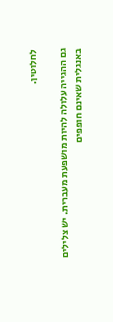לחלוטין.

גם ההגייה עלולה להיות מושפעת מעברית. יש צלילים באנגלית שאינם חופפים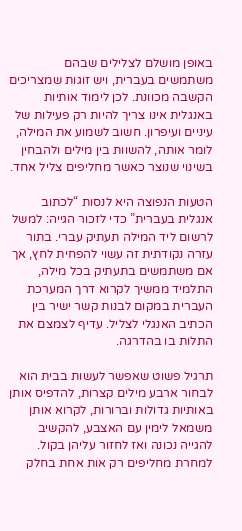באופן מושלם לצלילים שבהם משתמשים בעברית, ויש זוגות שמצריכים הקשבה מכוונת. לכן לימוד אותיות באנגלית אינו צריך להיות רק פעילות של עיניים ועיפרון. חשוב לשמוע את המילה, לומר אותה, להשוות בין מילים ולהבחין בשינוי שנוצר כאשר מחליפים צליל אחד.

הטעות הנפוצה היא לנסות “לכתוב אנגלית בעברית” כדי לזכור הגייה: למשל לרשום ליד המילה תעתיק עברי. בתור עזרה נקודתית זה עשוי להפחית לחץ, אך אם משתמשים בתעתיק בכל מילה, התלמיד ממשיך לקרוא דרך המערכת העברית במקום לבנות קשר ישיר בין הכתיב האנגלי לצליל. עדיף לצמצם את התלות בו בהדרגה.

תרגיל פשוט שאפשר לעשות בבית הוא לבחור ארבע מילים קצרות, להדפיס אותן באותיות גדולות וברורות, לקרוא אותן משמאל לימין עם האצבע, להקשיב להגייה נכונה ואז לחזור עליהן בקול. למחרת מחליפים רק אות אחת בחלק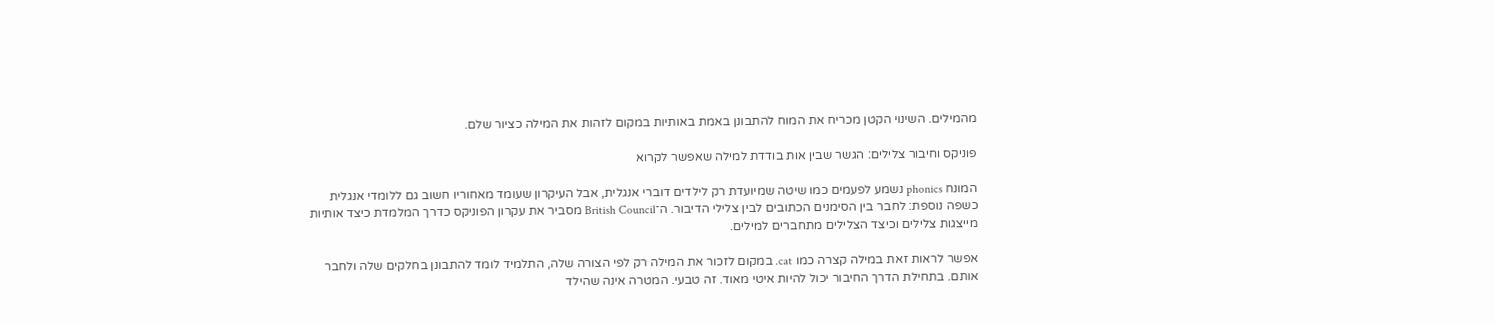מהמילים. השינוי הקטן מכריח את המוח להתבונן באמת באותיות במקום לזהות את המילה כציור שלם.

פוניקס וחיבור צלילים: הגשר שבין אות בודדת למילה שאפשר לקרוא

המונח phonics נשמע לפעמים כמו שיטה שמיועדת רק לילדים דוברי אנגלית, אבל העיקרון שעומד מאחוריו חשוב גם ללומדי אנגלית כשפה נוספת: לחבר בין הסימנים הכתובים לבין צלילי הדיבור. ה־British Council מסביר את עקרון הפוניקס כדרך המלמדת כיצד אותיות מייצגות צלילים וכיצד הצלילים מתחברים למילים.

אפשר לראות זאת במילה קצרה כמו cat. במקום לזכור את המילה רק לפי הצורה שלה, התלמיד לומד להתבונן בחלקים שלה ולחבר אותם. בתחילת הדרך החיבור יכול להיות איטי מאוד. זה טבעי. המטרה אינה שהילד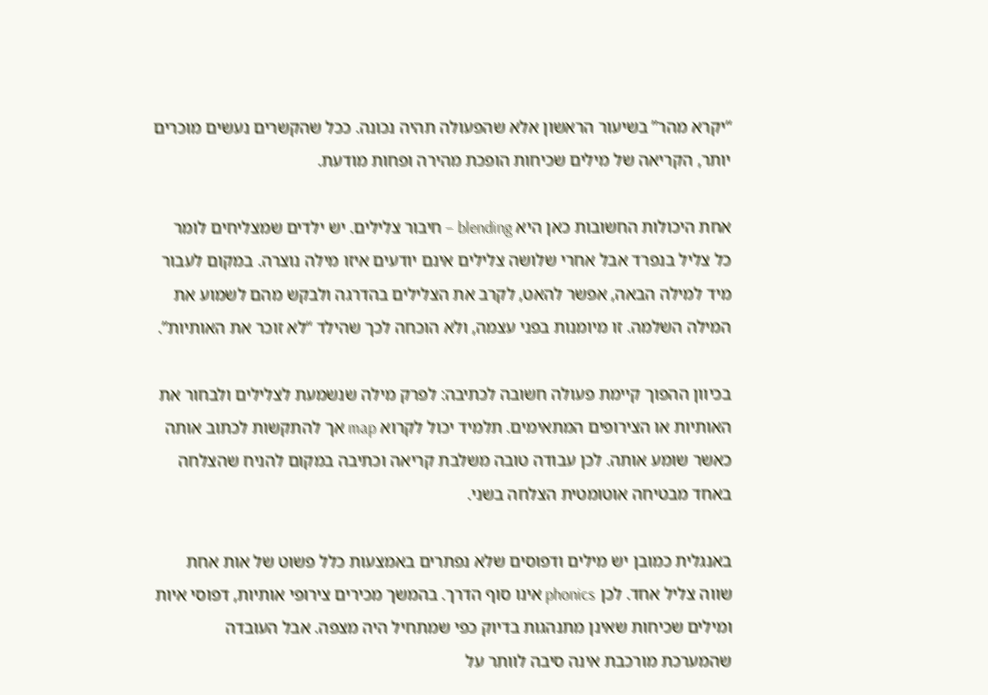“יקרא מהר” בשיעור הראשון אלא שהפעולה תהיה נכונה. ככל שהקשרים נעשים מוכרים יותר, הקריאה של מילים שכיחות הופכת מהירה ופחות מודעת.

אחת היכולות החשובות כאן היא blending – חיבור צלילים. יש ילדים שמצליחים לומר כל צליל בנפרד אבל אחרי שלושה צלילים אינם יודעים איזו מילה נוצרה. במקום לעבור מיד למילה הבאה, אפשר להאט, לקרב את הצלילים בהדרגה ולבקש מהם לשמוע את המילה השלמה. זו מיומנות בפני עצמה, ולא הוכחה לכך שהילד “לא זוכר את האותיות”.

בכיוון ההפוך קיימת פעולה חשובה לכתיבה: לפרק מילה שנשמעת לצלילים ולבחור את האותיות או הצירופים המתאימים. תלמיד יכול לקרוא map אך להתקשות לכתוב אותה כאשר שומע אותה. לכן עבודה טובה משלבת קריאה וכתיבה במקום להניח שהצלחה באחד מבטיחה אוטומטית הצלחה בשני.

באנגלית כמובן יש מילים ודפוסים שלא נפתרים באמצעות כלל פשוט של אות אחת שווה צליל אחד. לכן phonics אינו סוף הדרך. בהמשך מכירים צירופי אותיות, דפוסי איות ומילים שכיחות שאינן מתנהגות בדיוק כפי שמתחיל היה מצפה. אבל העובדה שהמערכת מורכבת אינה סיבה לוותר על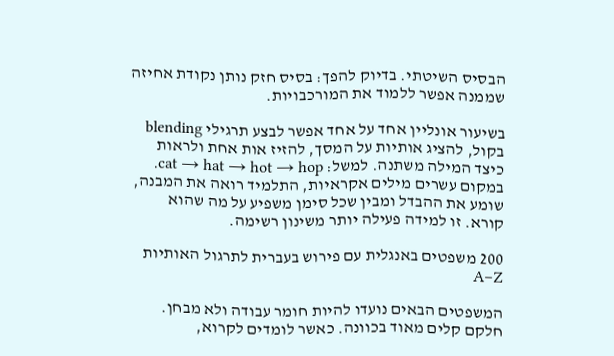הבסיס השיטתי. בדיוק להפך: בסיס חזק נותן נקודת אחיזה שממנה אפשר ללמוד את המורכבויות.

בשיעור אונליין אחד על אחד אפשר לבצע תרגילי blending בקול, להציג אותיות על המסך, להזיז אות אחת ולראות כיצד המילה משתנה. למשל: cat → hat → hot → hop. במקום עשרים מילים אקראיות, התלמיד רואה את המבנה, שומע את ההבדל ומבין שכל סימן משפיע על מה שהוא קורא. זו למידה פעילה יותר משינון רשימה.

200 משפטים באנגלית עם פירוש בעברית לתרגול האותיות A–Z

המשפטים הבאים נועדו להיות חומר עבודה ולא מבחן. חלקם קלים מאוד בכוונה. כאשר לומדים לקרוא,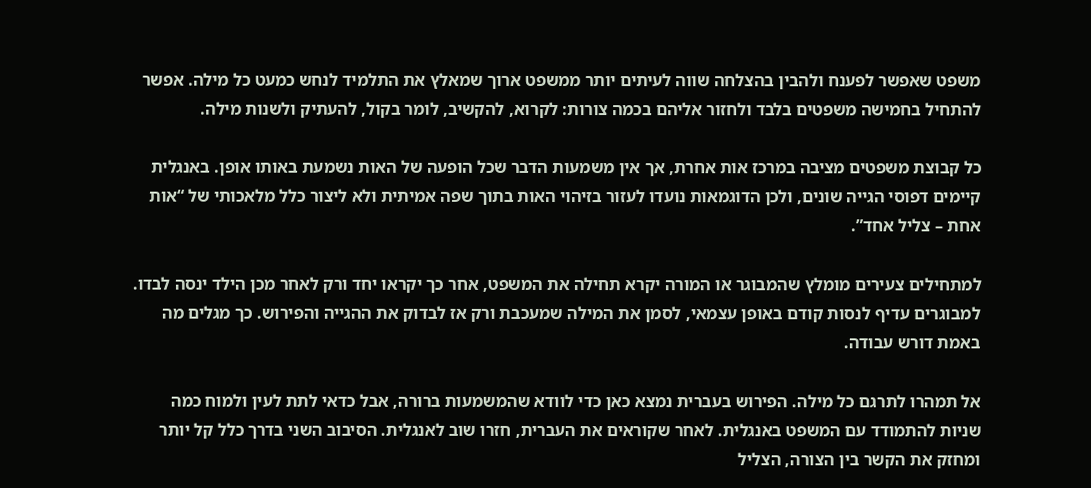משפט שאפשר לפענח ולהבין בהצלחה שווה לעיתים יותר ממשפט ארוך שמאלץ את התלמיד לנחש כמעט כל מילה. אפשר להתחיל בחמישה משפטים בלבד ולחזור אליהם בכמה צורות: לקרוא, להקשיב, לומר בקול, להעתיק ולשנות מילה.

כל קבוצת משפטים מציבה במרכז אות אחרת, אך אין משמעות הדבר שכל הופעה של האות נשמעת באותו אופן. באנגלית קיימים דפוסי הגייה שונים, ולכן הדוגמאות נועדו לעזור בזיהוי האות בתוך שפה אמיתית ולא ליצור כלל מלאכותי של “אות אחת – צליל אחד”.

למתחילים צעירים מומלץ שהמבוגר או המורה יקרא תחילה את המשפט, אחר כך יקראו יחד ורק לאחר מכן הילד ינסה לבדו. למבוגרים עדיף לנסות קודם באופן עצמאי, לסמן את המילה שמעכבת ורק אז לבדוק את ההגייה והפירוש. כך מגלים מה באמת דורש עבודה.

אל תמהרו לתרגם כל מילה. הפירוש בעברית נמצא כאן כדי לוודא שהמשמעות ברורה, אבל כדאי לתת לעין ולמוח כמה שניות להתמודד עם המשפט באנגלית. לאחר שקוראים את העברית, חזרו שוב לאנגלית. הסיבוב השני בדרך כלל קל יותר ומחזק את הקשר בין הצורה, הצליל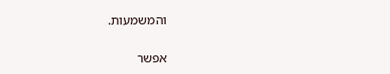והמשמעות.

אפשר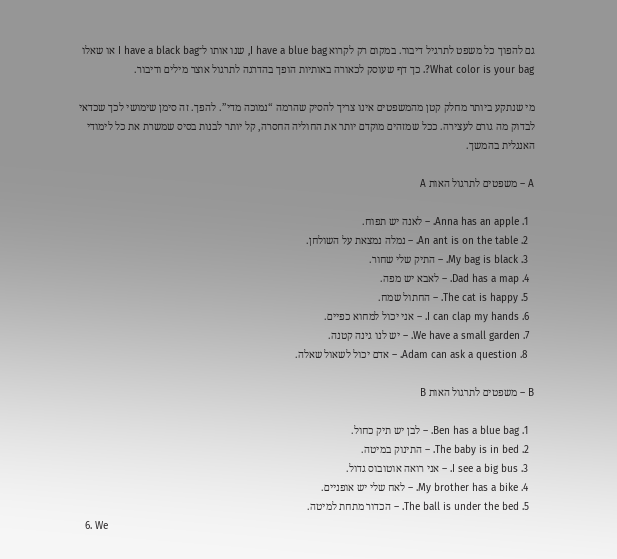גם להפוך כל משפט לתרגיל דיבור. במקום רק לקרוא I have a blue bag, שנו אותו ל־I have a black bag או שאלו What color is your bag?. כך דף שעוסק לכאורה באותיות הופך בהדרגה לתרגול אוצר מילים ודיבור.

מי שנתקע ביותר מחלק קטן מהמשפטים אינו צריך להסיק שהרמה “נמוכה מדי”. להפך. זה סימן שימושי לכך שכדאי לבדוק מה גורם לעצירה. ככל שמזהים מוקדם יותר את החוליה החסרה, קל יותר לבנות בסיס שמשרת את כל לימודי האנגלית בהמשך.

A – משפטים לתרגול האות A

  1. Anna has an apple. – לאנה יש תפוח.
  2. An ant is on the table. – נמלה נמצאת על השולחן.
  3. My bag is black. – התיק שלי שחור.
  4. Dad has a map. – לאבא יש מפה.
  5. The cat is happy. – החתול שמח.
  6. I can clap my hands. – אני יכול למחוא כפיים.
  7. We have a small garden. – יש לנו גינה קטנה.
  8. Adam can ask a question. – אדם יכול לשאול שאלה.

B – משפטים לתרגול האות B

  1. Ben has a blue bag. – לבן יש תיק כחול.
  2. The baby is in bed. – התינוק במיטה.
  3. I see a big bus. – אני רואה אוטובוס גדול.
  4. My brother has a bike. – לאח שלי יש אופניים.
  5. The ball is under the bed. – הכדור מתחת למיטה.
  6. We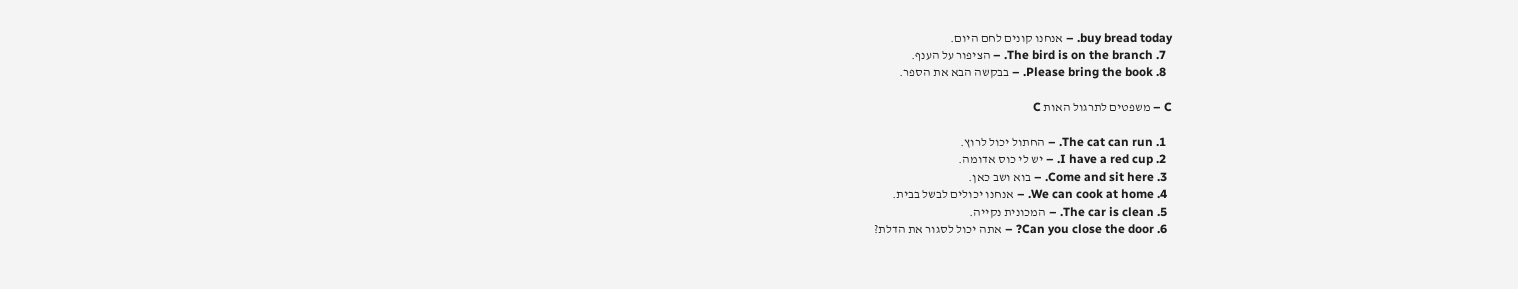buy bread today. – אנחנו קונים לחם היום.
  7. The bird is on the branch. – הציפור על הענף.
  8. Please bring the book. – בבקשה הבא את הספר.

C – משפטים לתרגול האות C

  1. The cat can run. – החתול יכול לרוץ.
  2. I have a red cup. – יש לי כוס אדומה.
  3. Come and sit here. – בוא ושב כאן.
  4. We can cook at home. – אנחנו יכולים לבשל בבית.
  5. The car is clean. – המכונית נקייה.
  6. Can you close the door? – אתה יכול לסגור את הדלת?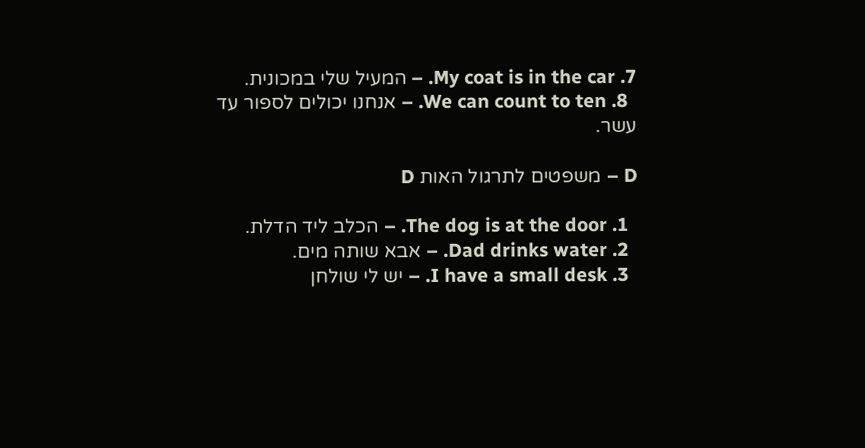7. My coat is in the car. – המעיל שלי במכונית.
  8. We can count to ten. – אנחנו יכולים לספור עד עשר.

D – משפטים לתרגול האות D

  1. The dog is at the door. – הכלב ליד הדלת.
  2. Dad drinks water. – אבא שותה מים.
  3. I have a small desk. – יש לי שולחן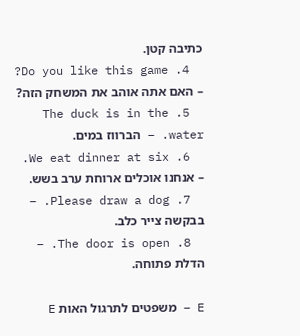כתיבה קטן.
  4. Do you like this game? – האם אתה אוהב את המשחק הזה?
  5. The duck is in the water. – הברווז במים.
  6. We eat dinner at six. – אנחנו אוכלים ארוחת ערב בשש.
  7. Please draw a dog. – בבקשה צייר כלב.
  8. The door is open. – הדלת פתוחה.

E – משפטים לתרגול האות E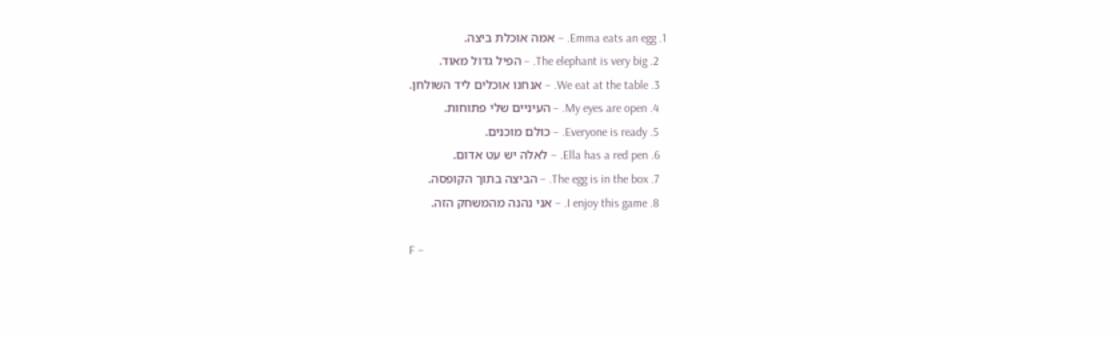1. Emma eats an egg. – אמה אוכלת ביצה.
  2. The elephant is very big. – הפיל גדול מאוד.
  3. We eat at the table. – אנחנו אוכלים ליד השולחן.
  4. My eyes are open. – העיניים שלי פתוחות.
  5. Everyone is ready. – כולם מוכנים.
  6. Ella has a red pen. – לאלה יש עט אדום.
  7. The egg is in the box. – הביצה בתוך הקופסה.
  8. I enjoy this game. – אני נהנה מהמשחק הזה.

F –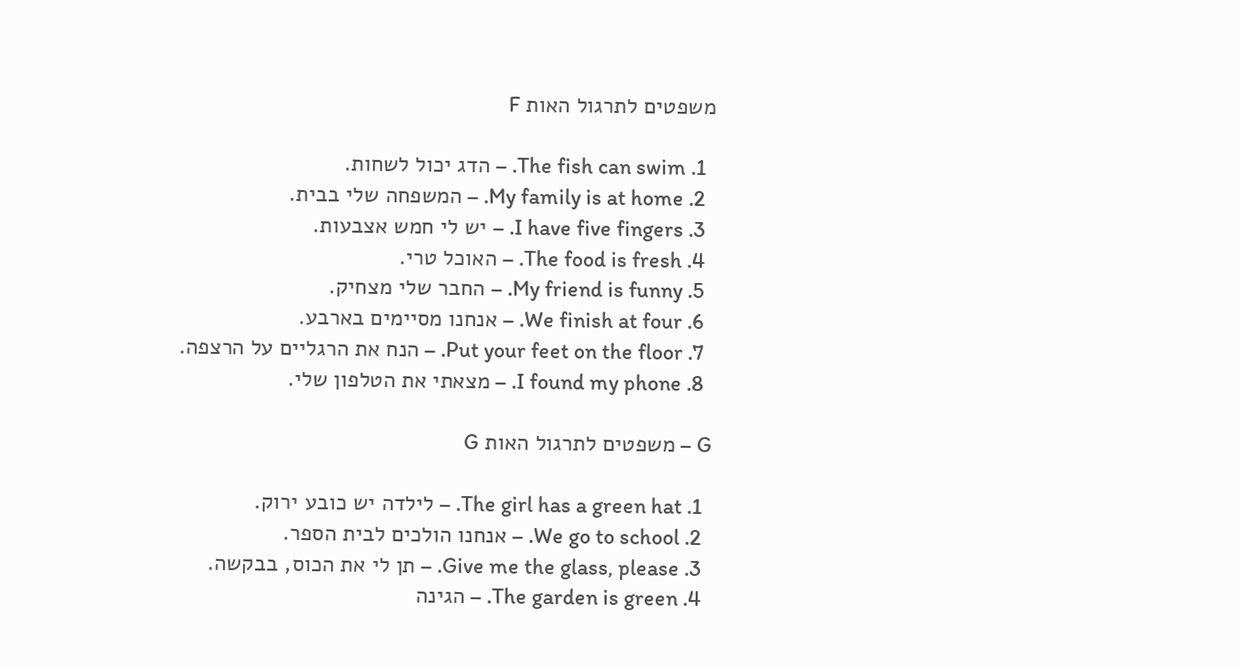משפטים לתרגול האות F

  1. The fish can swim. – הדג יכול לשחות.
  2. My family is at home. – המשפחה שלי בבית.
  3. I have five fingers. – יש לי חמש אצבעות.
  4. The food is fresh. – האוכל טרי.
  5. My friend is funny. – החבר שלי מצחיק.
  6. We finish at four. – אנחנו מסיימים בארבע.
  7. Put your feet on the floor. – הנח את הרגליים על הרצפה.
  8. I found my phone. – מצאתי את הטלפון שלי.

G – משפטים לתרגול האות G

  1. The girl has a green hat. – לילדה יש כובע ירוק.
  2. We go to school. – אנחנו הולכים לבית הספר.
  3. Give me the glass, please. – תן לי את הכוס, בבקשה.
  4. The garden is green. – הגינה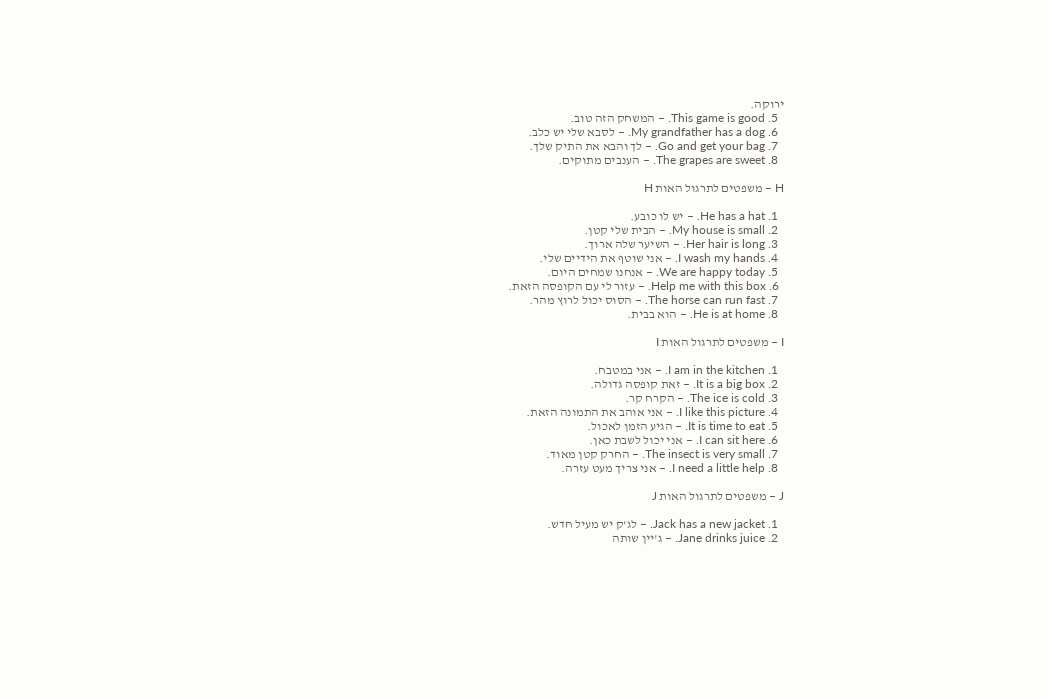ירוקה.
  5. This game is good. – המשחק הזה טוב.
  6. My grandfather has a dog. – לסבא שלי יש כלב.
  7. Go and get your bag. – לך והבא את התיק שלך.
  8. The grapes are sweet. – הענבים מתוקים.

H – משפטים לתרגול האות H

  1. He has a hat. – יש לו כובע.
  2. My house is small. – הבית שלי קטן.
  3. Her hair is long. – השיער שלה ארוך.
  4. I wash my hands. – אני שוטף את הידיים שלי.
  5. We are happy today. – אנחנו שמחים היום.
  6. Help me with this box. – עזור לי עם הקופסה הזאת.
  7. The horse can run fast. – הסוס יכול לרוץ מהר.
  8. He is at home. – הוא בבית.

I – משפטים לתרגול האות I

  1. I am in the kitchen. – אני במטבח.
  2. It is a big box. – זאת קופסה גדולה.
  3. The ice is cold. – הקרח קר.
  4. I like this picture. – אני אוהב את התמונה הזאת.
  5. It is time to eat. – הגיע הזמן לאכול.
  6. I can sit here. – אני יכול לשבת כאן.
  7. The insect is very small. – החרק קטן מאוד.
  8. I need a little help. – אני צריך מעט עזרה.

J – משפטים לתרגול האות J

  1. Jack has a new jacket. – לג'ק יש מעיל חדש.
  2. Jane drinks juice. – ג'יין שותה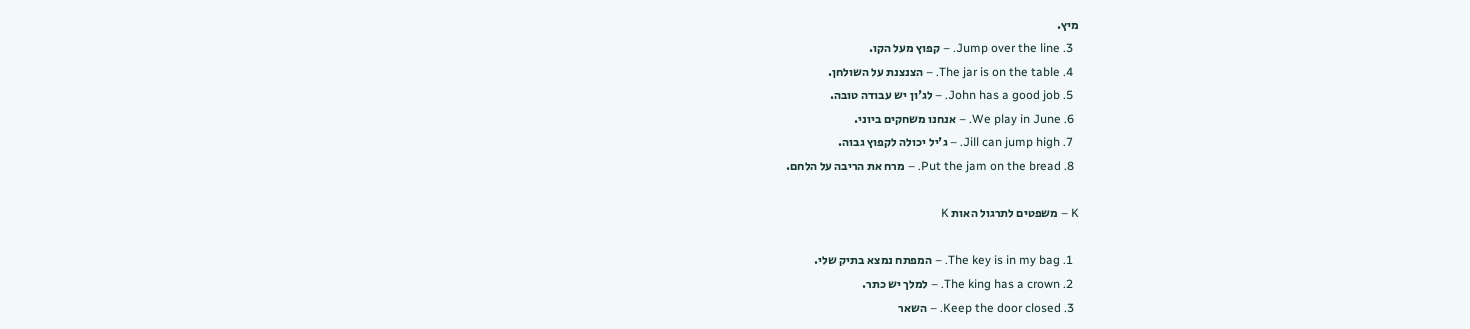מיץ.
  3. Jump over the line. – קפוץ מעל הקו.
  4. The jar is on the table. – הצנצנת על השולחן.
  5. John has a good job. – לג'ון יש עבודה טובה.
  6. We play in June. – אנחנו משחקים ביוני.
  7. Jill can jump high. – ג'יל יכולה לקפוץ גבוה.
  8. Put the jam on the bread. – מרח את הריבה על הלחם.

K – משפטים לתרגול האות K

  1. The key is in my bag. – המפתח נמצא בתיק שלי.
  2. The king has a crown. – למלך יש כתר.
  3. Keep the door closed. – השאר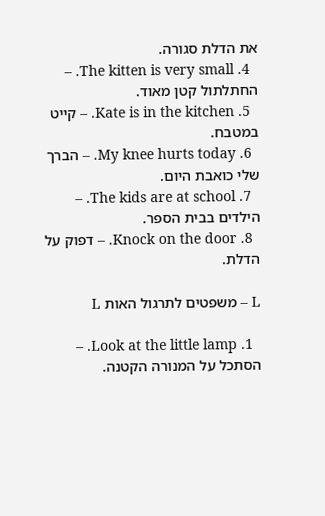את הדלת סגורה.
  4. The kitten is very small. – החתלתול קטן מאוד.
  5. Kate is in the kitchen. – קייט במטבח.
  6. My knee hurts today. – הברך שלי כואבת היום.
  7. The kids are at school. – הילדים בבית הספר.
  8. Knock on the door. – דפוק על הדלת.

L – משפטים לתרגול האות L

  1. Look at the little lamp. – הסתכל על המנורה הקטנה.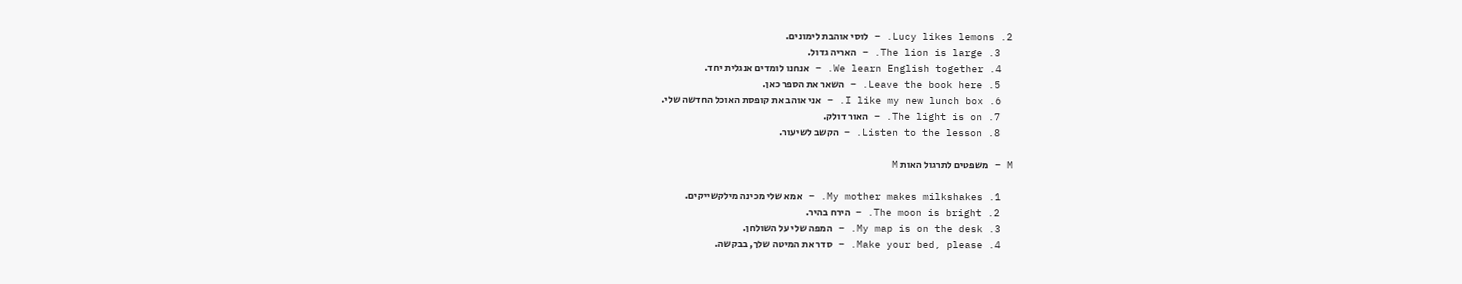2. Lucy likes lemons. – לוסי אוהבת לימונים.
  3. The lion is large. – האריה גדול.
  4. We learn English together. – אנחנו לומדים אנגלית יחד.
  5. Leave the book here. – השאר את הספר כאן.
  6. I like my new lunch box. – אני אוהב את קופסת האוכל החדשה שלי.
  7. The light is on. – האור דולק.
  8. Listen to the lesson. – הקשב לשיעור.

M – משפטים לתרגול האות M

  1. My mother makes milkshakes. – אמא שלי מכינה מילקשייקים.
  2. The moon is bright. – הירח בהיר.
  3. My map is on the desk. – המפה שלי על השולחן.
  4. Make your bed, please. – סדר את המיטה שלך, בבקשה.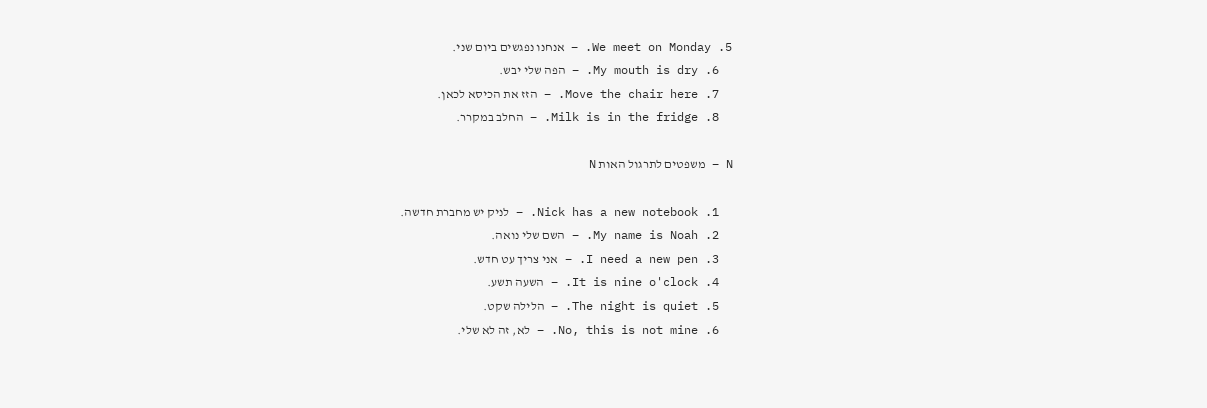5. We meet on Monday. – אנחנו נפגשים ביום שני.
  6. My mouth is dry. – הפה שלי יבש.
  7. Move the chair here. – הזז את הכיסא לכאן.
  8. Milk is in the fridge. – החלב במקרר.

N – משפטים לתרגול האות N

  1. Nick has a new notebook. – לניק יש מחברת חדשה.
  2. My name is Noah. – השם שלי נואה.
  3. I need a new pen. – אני צריך עט חדש.
  4. It is nine o'clock. – השעה תשע.
  5. The night is quiet. – הלילה שקט.
  6. No, this is not mine. – לא, זה לא שלי.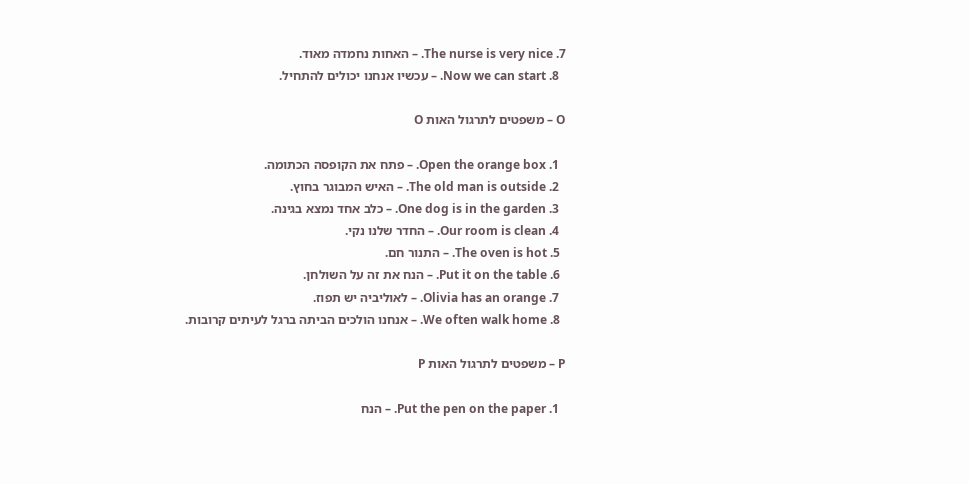7. The nurse is very nice. – האחות נחמדה מאוד.
  8. Now we can start. – עכשיו אנחנו יכולים להתחיל.

O – משפטים לתרגול האות O

  1. Open the orange box. – פתח את הקופסה הכתומה.
  2. The old man is outside. – האיש המבוגר בחוץ.
  3. One dog is in the garden. – כלב אחד נמצא בגינה.
  4. Our room is clean. – החדר שלנו נקי.
  5. The oven is hot. – התנור חם.
  6. Put it on the table. – הנח את זה על השולחן.
  7. Olivia has an orange. – לאוליביה יש תפוז.
  8. We often walk home. – אנחנו הולכים הביתה ברגל לעיתים קרובות.

P – משפטים לתרגול האות P

  1. Put the pen on the paper. – הנח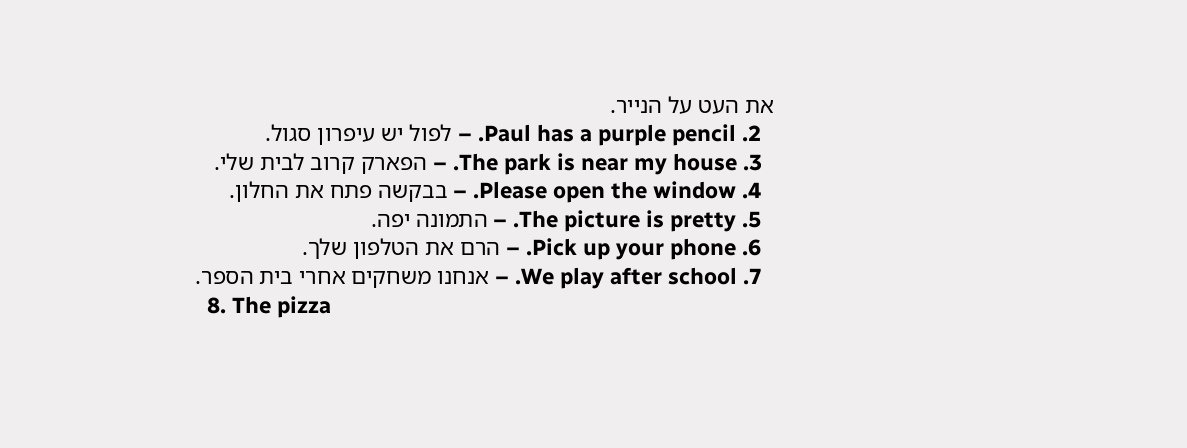את העט על הנייר.
  2. Paul has a purple pencil. – לפול יש עיפרון סגול.
  3. The park is near my house. – הפארק קרוב לבית שלי.
  4. Please open the window. – בבקשה פתח את החלון.
  5. The picture is pretty. – התמונה יפה.
  6. Pick up your phone. – הרם את הטלפון שלך.
  7. We play after school. – אנחנו משחקים אחרי בית הספר.
  8. The pizza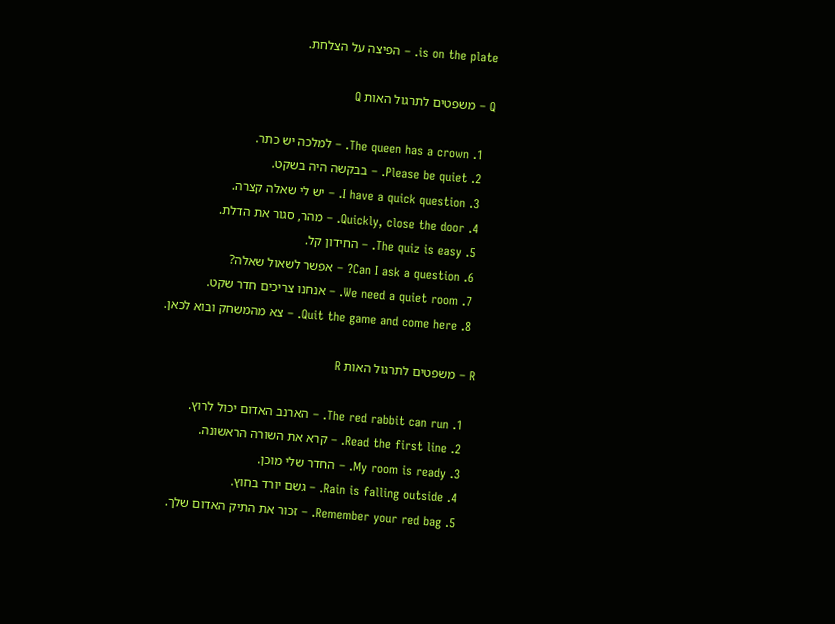is on the plate. – הפיצה על הצלחת.

Q – משפטים לתרגול האות Q

  1. The queen has a crown. – למלכה יש כתר.
  2. Please be quiet. – בבקשה היה בשקט.
  3. I have a quick question. – יש לי שאלה קצרה.
  4. Quickly, close the door. – מהר, סגור את הדלת.
  5. The quiz is easy. – החידון קל.
  6. Can I ask a question? – אפשר לשאול שאלה?
  7. We need a quiet room. – אנחנו צריכים חדר שקט.
  8. Quit the game and come here. – צא מהמשחק ובוא לכאן.

R – משפטים לתרגול האות R

  1. The red rabbit can run. – הארנב האדום יכול לרוץ.
  2. Read the first line. – קרא את השורה הראשונה.
  3. My room is ready. – החדר שלי מוכן.
  4. Rain is falling outside. – גשם יורד בחוץ.
  5. Remember your red bag. – זכור את התיק האדום שלך.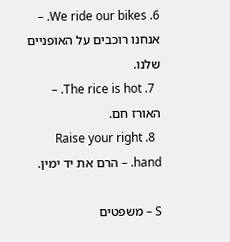6. We ride our bikes. – אנחנו רוכבים על האופניים שלנו.
  7. The rice is hot. – האורז חם.
  8. Raise your right hand. – הרם את יד ימין.

S – משפטים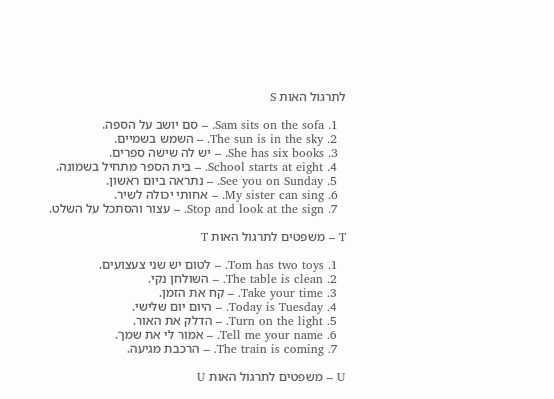לתרגול האות S

  1. Sam sits on the sofa. – סם יושב על הספה.
  2. The sun is in the sky. – השמש בשמיים.
  3. She has six books. – יש לה שישה ספרים.
  4. School starts at eight. – בית הספר מתחיל בשמונה.
  5. See you on Sunday. – נתראה ביום ראשון.
  6. My sister can sing. – אחותי יכולה לשיר.
  7. Stop and look at the sign. – עצור והסתכל על השלט.

T – משפטים לתרגול האות T

  1. Tom has two toys. – לטום יש שני צעצועים.
  2. The table is clean. – השולחן נקי.
  3. Take your time. – קח את הזמן.
  4. Today is Tuesday. – היום יום שלישי.
  5. Turn on the light. – הדלק את האור.
  6. Tell me your name. – אמור לי את שמך.
  7. The train is coming. – הרכבת מגיעה.

U – משפטים לתרגול האות U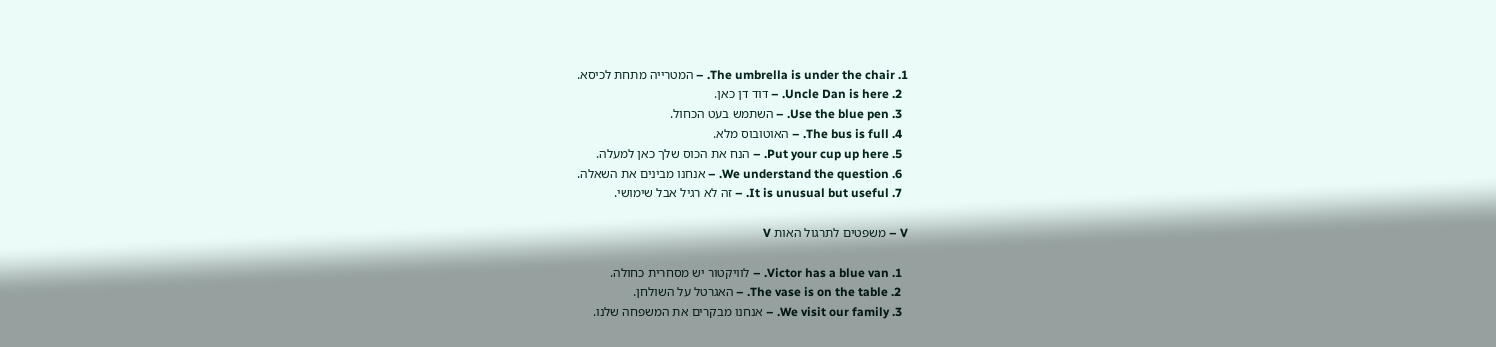1. The umbrella is under the chair. – המטרייה מתחת לכיסא.
  2. Uncle Dan is here. – דוד דן כאן.
  3. Use the blue pen. – השתמש בעט הכחול.
  4. The bus is full. – האוטובוס מלא.
  5. Put your cup up here. – הנח את הכוס שלך כאן למעלה.
  6. We understand the question. – אנחנו מבינים את השאלה.
  7. It is unusual but useful. – זה לא רגיל אבל שימושי.

V – משפטים לתרגול האות V

  1. Victor has a blue van. – לוויקטור יש מסחרית כחולה.
  2. The vase is on the table. – האגרטל על השולחן.
  3. We visit our family. – אנחנו מבקרים את המשפחה שלנו.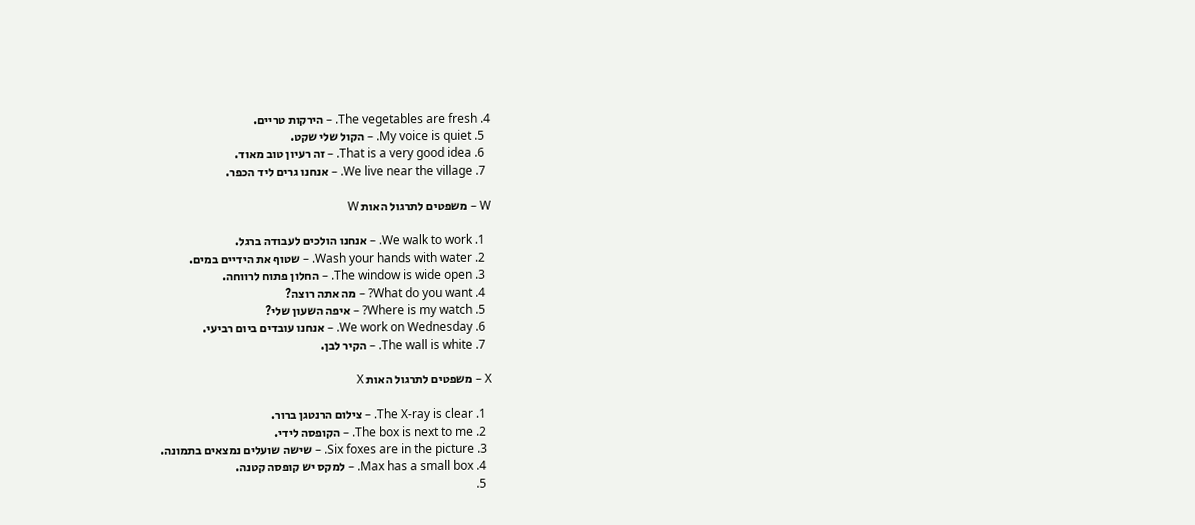4. The vegetables are fresh. – הירקות טריים.
  5. My voice is quiet. – הקול שלי שקט.
  6. That is a very good idea. – זה רעיון טוב מאוד.
  7. We live near the village. – אנחנו גרים ליד הכפר.

W – משפטים לתרגול האות W

  1. We walk to work. – אנחנו הולכים לעבודה ברגל.
  2. Wash your hands with water. – שטוף את הידיים במים.
  3. The window is wide open. – החלון פתוח לרווחה.
  4. What do you want? – מה אתה רוצה?
  5. Where is my watch? – איפה השעון שלי?
  6. We work on Wednesday. – אנחנו עובדים ביום רביעי.
  7. The wall is white. – הקיר לבן.

X – משפטים לתרגול האות X

  1. The X-ray is clear. – צילום הרנטגן ברור.
  2. The box is next to me. – הקופסה לידי.
  3. Six foxes are in the picture. – שישה שועלים נמצאים בתמונה.
  4. Max has a small box. – למקס יש קופסה קטנה.
  5.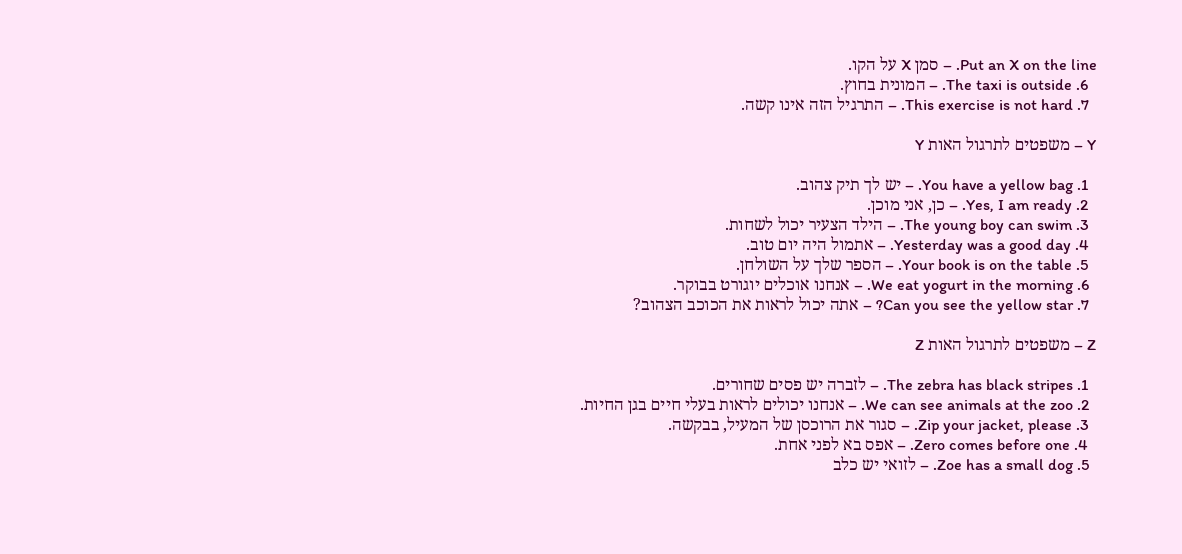Put an X on the line. – סמן X על הקו.
  6. The taxi is outside. – המונית בחוץ.
  7. This exercise is not hard. – התרגיל הזה אינו קשה.

Y – משפטים לתרגול האות Y

  1. You have a yellow bag. – יש לך תיק צהוב.
  2. Yes, I am ready. – כן, אני מוכן.
  3. The young boy can swim. – הילד הצעיר יכול לשחות.
  4. Yesterday was a good day. – אתמול היה יום טוב.
  5. Your book is on the table. – הספר שלך על השולחן.
  6. We eat yogurt in the morning. – אנחנו אוכלים יוגורט בבוקר.
  7. Can you see the yellow star? – אתה יכול לראות את הכוכב הצהוב?

Z – משפטים לתרגול האות Z

  1. The zebra has black stripes. – לזברה יש פסים שחורים.
  2. We can see animals at the zoo. – אנחנו יכולים לראות בעלי חיים בגן החיות.
  3. Zip your jacket, please. – סגור את הרוכסן של המעיל, בבקשה.
  4. Zero comes before one. – אפס בא לפני אחת.
  5. Zoe has a small dog. – לזואי יש כלב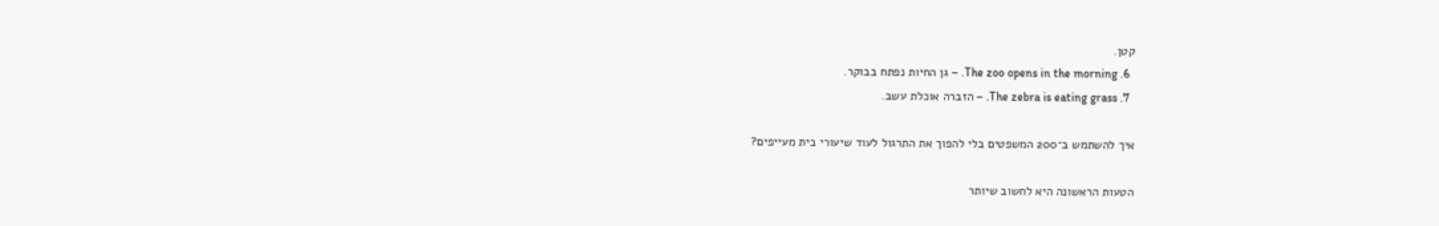קטן.
  6. The zoo opens in the morning. – גן החיות נפתח בבוקר.
  7. The zebra is eating grass. – הזברה אוכלת עשב.

איך להשתמש ב־200 המשפטים בלי להפוך את התרגול לעוד שיעורי בית מעייפים?

הטעות הראשונה היא לחשוב שיותר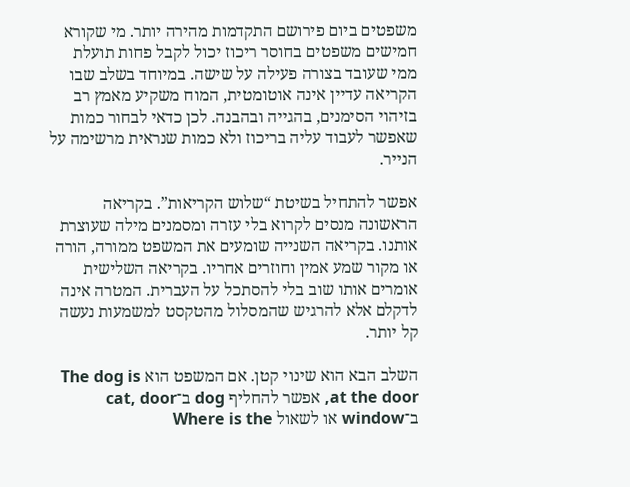משפטים ביום פירושם התקדמות מהירה יותר. מי שקורא חמישים משפטים בחוסר ריכוז יכול לקבל פחות תועלת ממי שעובד בצורה פעילה על שישה. במיוחד בשלב שבו הקריאה עדיין אינה אוטומטית, המוח משקיע מאמץ רב בזיהוי הסימנים, בהגייה ובהבנה. לכן כדאי לבחור כמות שאפשר לעבוד עליה בריכוז ולא כמות שנראית מרשימה על הנייר.

אפשר להתחיל בשיטת “שלוש הקריאות”. בקריאה הראשונה מנסים לקרוא בלי עזרה ומסמנים מילה שעוצרת אותנו. בקריאה השנייה שומעים את המשפט ממורה, הורה או מקור שמע אמין וחוזרים אחריו. בקריאה השלישית אומרים אותו שוב בלי להסתכל על העברית. המטרה אינה לדקלם אלא להרגיש שהמסלול מהטקסט למשמעות נעשה קל יותר.

השלב הבא הוא שינוי קטן. אם המשפט הוא The dog is at the door, אפשר להחליף dog ב־cat, door ב־window או לשאול Where is the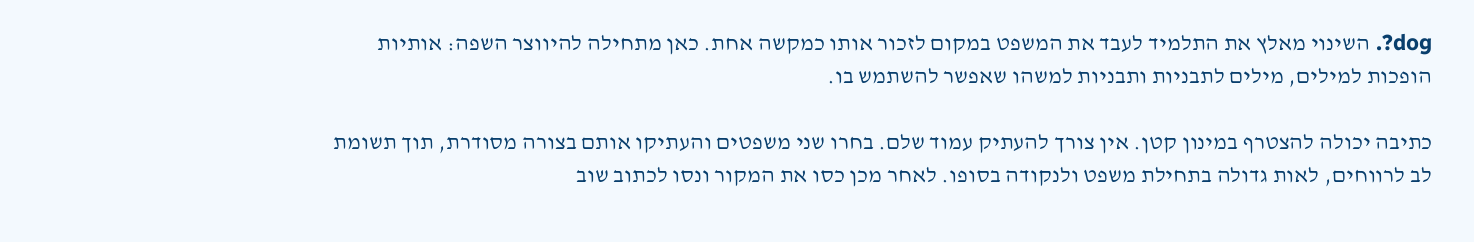dog?. השינוי מאלץ את התלמיד לעבד את המשפט במקום לזכור אותו כמקשה אחת. כאן מתחילה להיווצר השפה: אותיות הופכות למילים, מילים לתבניות ותבניות למשהו שאפשר להשתמש בו.

כתיבה יכולה להצטרף במינון קטן. אין צורך להעתיק עמוד שלם. בחרו שני משפטים והעתיקו אותם בצורה מסודרת, תוך תשומת לב לרווחים, לאות גדולה בתחילת משפט ולנקודה בסופו. לאחר מכן כסו את המקור ונסו לכתוב שוב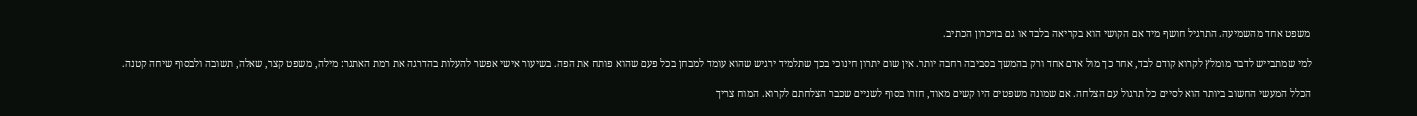משפט אחד מהשמיעה. התרגיל חושף מיד אם הקושי הוא בקריאה בלבד או גם בזיכרון הכתיב.

למי שמתבייש לדבר מומלץ לקרוא קודם לבד, אחר כך מול אדם אחד ורק בהמשך בסביבה רחבה יותר. אין שום יתרון חינוכי בכך שתלמיד ירגיש שהוא עומד למבחן בכל פעם שהוא פותח את הפה. בשיעור אישי אפשר להעלות בהדרגה את רמת האתגר: מילה, משפט קצר, שאלה, תשובה ולבסוף שיחה קטנה.

הכלל המעשי החשוב ביותר הוא לסיים כל תרגול עם הצלחה. אם שמונה משפטים היו קשים מאוד, חזרו בסוף לשניים שכבר הצלחתם לקרוא. המוח צריך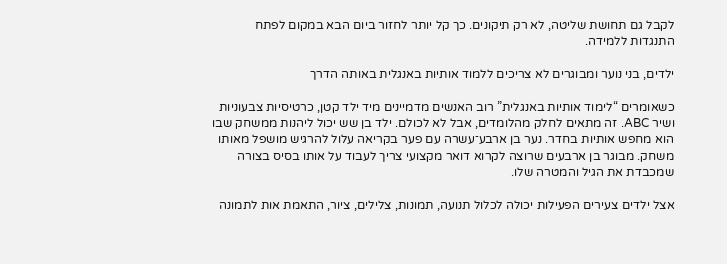לקבל גם תחושת שליטה, לא רק תיקונים. כך קל יותר לחזור ביום הבא במקום לפתח התנגדות ללמידה.

ילדים, בני נוער ומבוגרים לא צריכים ללמוד אותיות באנגלית באותה הדרך

כשאומרים “לימוד אותיות באנגלית” רוב האנשים מדמיינים מיד ילד קטן, כרטיסיות צבעוניות ושיר ABC. זה מתאים לחלק מהלומדים, אבל לא לכולם. ילד בן שש יכול ליהנות ממשחק שבו הוא מחפש אותיות בחדר. נער בן ארבע־עשרה עם פער בקריאה עלול להרגיש מושפל מאותו משחק. מבוגר בן ארבעים שרוצה לקרוא דואר מקצועי צריך לעבוד על אותו בסיס בצורה שמכבדת את הגיל והמטרה שלו.

אצל ילדים צעירים הפעילות יכולה לכלול תנועה, תמונות, צלילים, ציור, התאמת אות לתמונה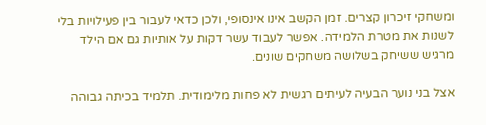ומשחקי זיכרון קצרים. זמן הקשב אינו אינסופי, ולכן כדאי לעבור בין פעילויות בלי לשנות את מטרת הלמידה. אפשר לעבוד עשר דקות על אותיות גם אם הילד מרגיש ששיחק בשלושה משחקים שונים.

אצל בני נוער הבעיה לעיתים רגשית לא פחות מלימודית. תלמיד בכיתה גבוהה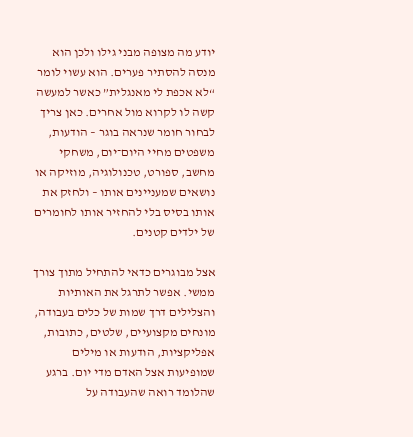יודע מה מצופה מבני גילו ולכן הוא מנסה להסתיר פערים. הוא עשוי לומר “לא אכפת לי מאנגלית” כאשר למעשה קשה לו לקרוא מול אחרים. כאן צריך לבחור חומר שנראה בוגר – הודעות, משפטים מחיי היום־יום, משחקי מחשב, ספורט, טכנולוגיה, מוזיקה או נושאים שמעניינים אותו – ולחזק את אותו בסיס בלי להחזיר אותו לחומרים של ילדים קטנים.

אצל מבוגרים כדאי להתחיל מתוך צורך ממשי. אפשר לתרגל את האותיות והצלילים דרך שמות של כלים בעבודה, מונחים מקצועיים, שלטים, כתובות, אפליקציות, הודעות או מילים שמופיעות אצל האדם מדי יום. ברגע שהלומד רואה שהעבודה על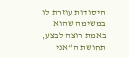היסודות עוזרת לו במשימה שהוא באמת רוצה לבצע, תחושת ה“אני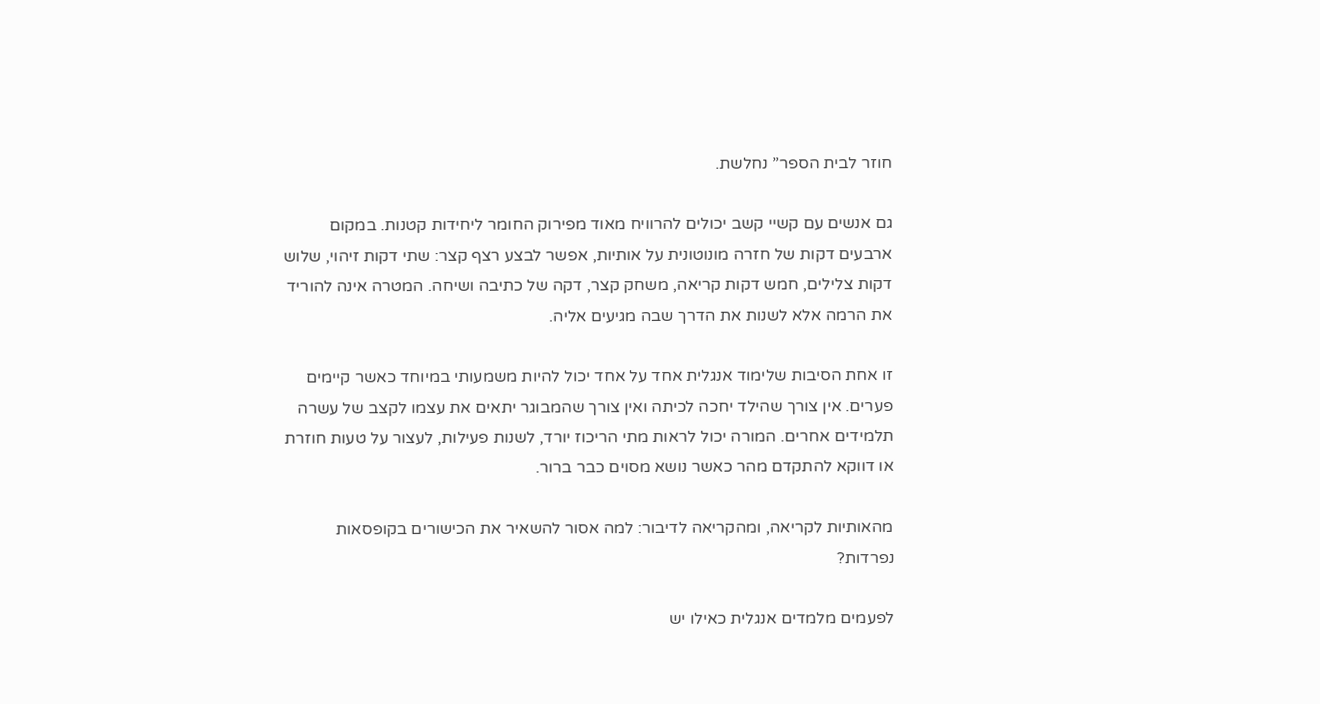חוזר לבית הספר” נחלשת.

גם אנשים עם קשיי קשב יכולים להרוויח מאוד מפירוק החומר ליחידות קטנות. במקום ארבעים דקות של חזרה מונוטונית על אותיות, אפשר לבצע רצף קצר: שתי דקות זיהוי, שלוש דקות צלילים, חמש דקות קריאה, משחק קצר, דקה של כתיבה ושיחה. המטרה אינה להוריד את הרמה אלא לשנות את הדרך שבה מגיעים אליה.

זו אחת הסיבות שלימוד אנגלית אחד על אחד יכול להיות משמעותי במיוחד כאשר קיימים פערים. אין צורך שהילד יחכה לכיתה ואין צורך שהמבוגר יתאים את עצמו לקצב של עשרה תלמידים אחרים. המורה יכול לראות מתי הריכוז יורד, לשנות פעילות, לעצור על טעות חוזרת או דווקא להתקדם מהר כאשר נושא מסוים כבר ברור.

מהאותיות לקריאה, ומהקריאה לדיבור: למה אסור להשאיר את הכישורים בקופסאות נפרדות?

לפעמים מלמדים אנגלית כאילו יש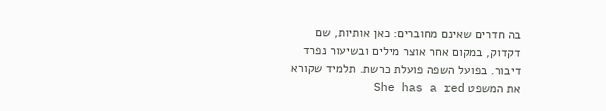בה חדרים שאינם מחוברים: כאן אותיות, שם דקדוק, במקום אחר אוצר מילים ובשיעור נפרד דיבור. בפועל השפה פועלת כרשת. תלמיד שקורא את המשפט She has a red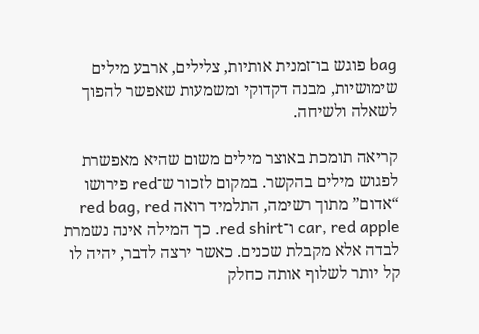bag פוגש בו־זמנית אותיות, צלילים, ארבע מילים שימושיות, מבנה דקדוקי ומשמעות שאפשר להפוך לשאלה ולשיחה.

קריאה תומכת באוצר מילים משום שהיא מאפשרת לפגוש מילים בהקשר. במקום לזכור ש־red פירושו “אדום” מתוך רשימה, התלמיד רואה red bag, red car, red apple ו־red shirt. כך המילה אינה נשמרת לבדה אלא מקבלת שכנים. כאשר ירצה לדבר, יהיה לו קל יותר לשלוף אותה כחלק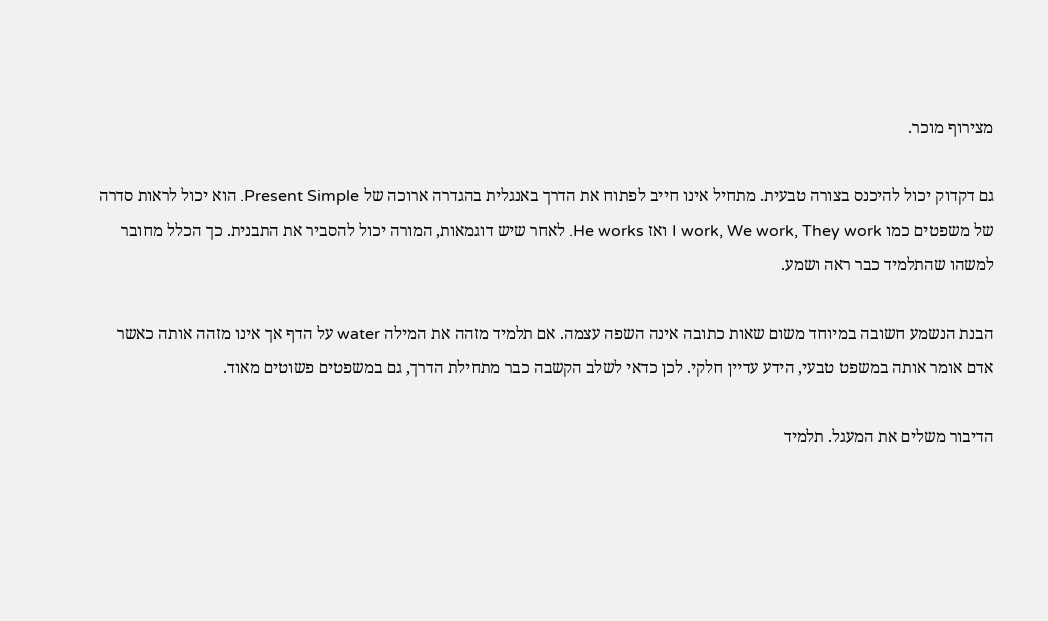מצירוף מוכר.

גם דקדוק יכול להיכנס בצורה טבעית. מתחיל אינו חייב לפתוח את הדרך באנגלית בהגדרה ארוכה של Present Simple. הוא יכול לראות סדרה של משפטים כמו I work, We work, They work ואז He works. לאחר שיש דוגמאות, המורה יכול להסביר את התבנית. כך הכלל מחובר למשהו שהתלמיד כבר ראה ושמע.

הבנת הנשמע חשובה במיוחד משום שאות כתובה אינה השפה עצמה. אם תלמיד מזהה את המילה water על הדף אך אינו מזהה אותה כאשר אדם אומר אותה במשפט טבעי, הידע עדיין חלקי. לכן כדאי לשלב הקשבה כבר מתחילת הדרך, גם במשפטים פשוטים מאוד.

הדיבור משלים את המעגל. תלמיד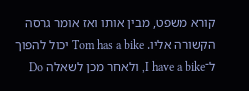קורא משפט, מבין אותו ואז אומר גרסה הקשורה אליו. Tom has a bike יכול להפוך ל־I have a bike, ולאחר מכן לשאלה Do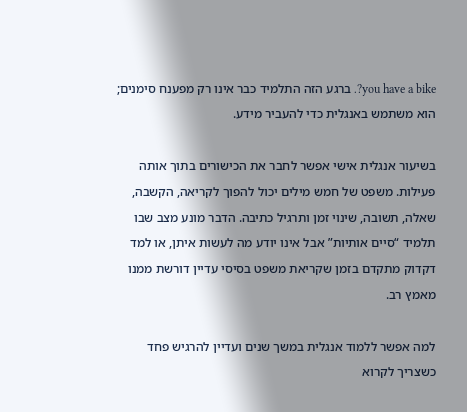you have a bike?. ברגע הזה התלמיד כבר אינו רק מפענח סימנים; הוא משתמש באנגלית כדי להעביר מידע.

בשיעור אנגלית אישי אפשר לחבר את הכישורים בתוך אותה פעילות. משפט של חמש מילים יכול להפוך לקריאה, הקשבה, שאלה, תשובה, שינוי זמן ותרגיל כתיבה. הדבר מונע מצב שבו תלמיד “סיים אותיות” אבל אינו יודע מה לעשות איתן, או למד דקדוק מתקדם בזמן שקריאת משפט בסיסי עדיין דורשת ממנו מאמץ רב.

למה אפשר ללמוד אנגלית במשך שנים ועדיין להרגיש פחד כשצריך לקרוא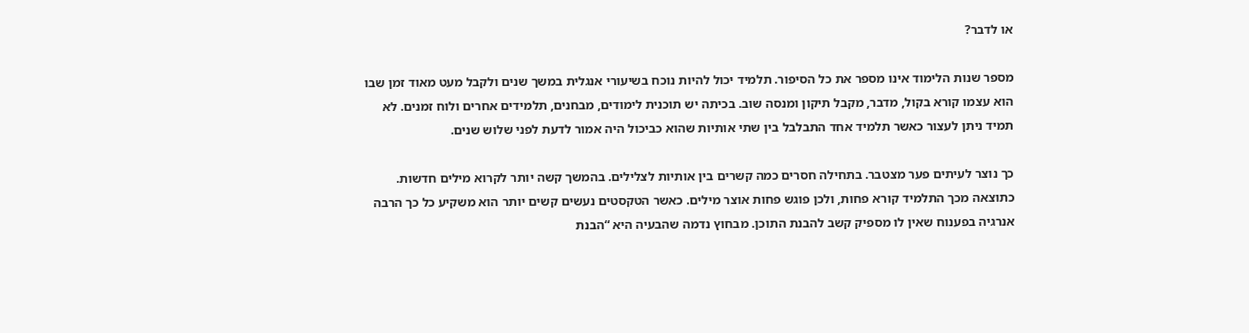או לדבר?

מספר שנות הלימוד אינו מספר את כל הסיפור. תלמיד יכול להיות נוכח בשיעורי אנגלית במשך שנים ולקבל מעט מאוד זמן שבו הוא עצמו קורא בקול, מדבר, מקבל תיקון ומנסה שוב. בכיתה יש תוכנית לימודים, מבחנים, תלמידים אחרים ולוח זמנים. לא תמיד ניתן לעצור כאשר תלמיד אחד התבלבל בין שתי אותיות שהוא כביכול היה אמור לדעת לפני שלוש שנים.

כך נוצר לעיתים פער מצטבר. בתחילה חסרים כמה קשרים בין אותיות לצלילים. בהמשך קשה יותר לקרוא מילים חדשות. כתוצאה מכך התלמיד קורא פחות, ולכן פוגש פחות אוצר מילים. כאשר הטקסטים נעשים קשים יותר הוא משקיע כל כך הרבה אנרגיה בפענוח שאין לו מספיק קשב להבנת התוכן. מבחוץ נדמה שהבעיה היא “הבנת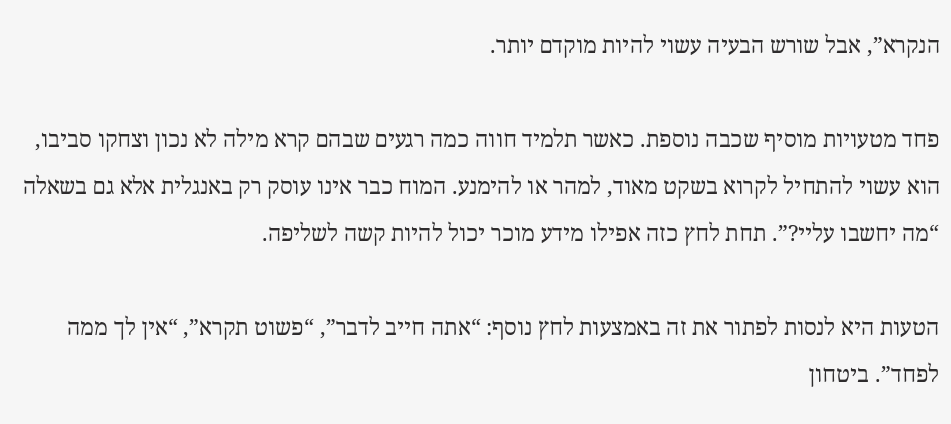הנקרא”, אבל שורש הבעיה עשוי להיות מוקדם יותר.

פחד מטעויות מוסיף שכבה נוספת. כאשר תלמיד חווה כמה רגעים שבהם קרא מילה לא נכון וצחקו סביבו, הוא עשוי להתחיל לקרוא בשקט מאוד, למהר או להימנע. המוח כבר אינו עוסק רק באנגלית אלא גם בשאלה “מה יחשבו עליי?”. תחת לחץ כזה אפילו מידע מוכר יכול להיות קשה לשליפה.

הטעות היא לנסות לפתור את זה באמצעות לחץ נוסף: “אתה חייב לדבר”, “פשוט תקרא”, “אין לך ממה לפחד”. ביטחון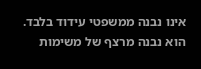אינו נבנה ממשפטי עידוד בלבד. הוא נבנה מרצף של משימות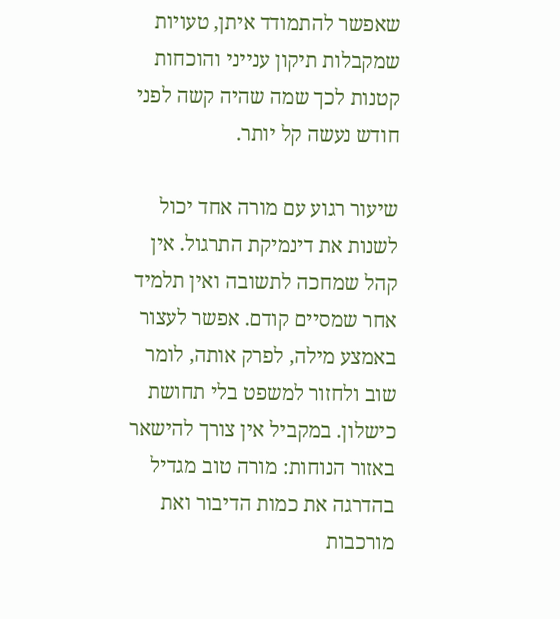שאפשר להתמודד איתן, טעויות שמקבלות תיקון ענייני והוכחות קטנות לכך שמה שהיה קשה לפני חודש נעשה קל יותר.

שיעור רגוע עם מורה אחד יכול לשנות את דינמיקת התרגול. אין קהל שמחכה לתשובה ואין תלמיד אחר שמסיים קודם. אפשר לעצור באמצע מילה, לפרק אותה, לומר שוב ולחזור למשפט בלי תחושת כישלון. במקביל אין צורך להישאר באזור הנוחות: מורה טוב מגדיל בהדרגה את כמות הדיבור ואת מורכבות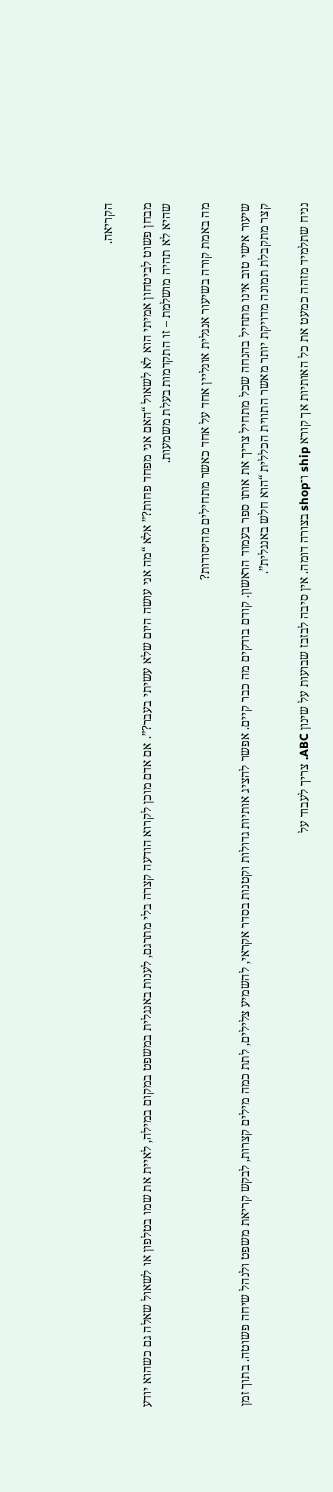הקריאה.

מבחן פשוט לביטחון אמיתי הוא לא לשאול “האם אני מפחד פחות?” אלא “מה אני עושה היום שלא עשיתי בעבר?”. אם אדם מוכן לקרוא הודעה קצרה בלי מתרגם, לענות באנגלית במשפט במקום במילה, לאיית את שמו בטלפון או לשאול שאלה גם כשהוא יודע שהיא לא תהיה מושלמת – זו התקדמות בעלת משמעות.

מה באמת קורה בשיעור אנגלית אונליין אחד על אחד כאשר מתחילים מהיסודות?

שיעור אישי טוב אינו מתחיל בהנחה שכל מתחיל צריך את אותו ספר בעמוד הראשון. קודם בודקים מה כבר קיים. אפשר להציג אותיות גדולות וקטנות בסדר אקראי, להשמיע צלילים, לתת כמה מילים קצרות, לבקש קריאת משפט ולנהל שיחה פשוטה. בתוך זמן קצר מתקבלת תמונה מדויקת יותר מאשר התווית הכללית “הוא חלש באנגלית”.

נניח שתלמיד מזהה כמעט את כל האותיות אך קורא ship ו־shop בצורה דומה. אין סיבה לבזבז שבועות על שינון ABC. צריך לעבוד על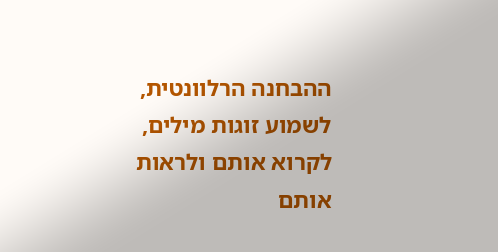ההבחנה הרלוונטית, לשמוע זוגות מילים, לקרוא אותם ולראות אותם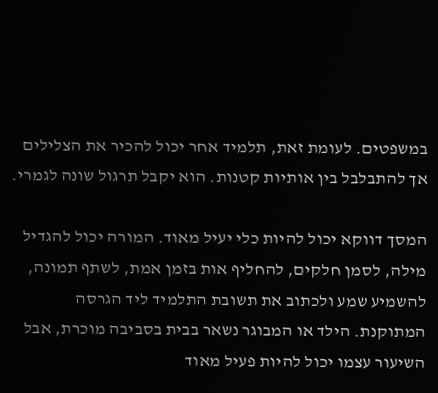במשפטים. לעומת זאת, תלמיד אחר יכול להכיר את הצלילים אך להתבלבל בין אותיות קטנות. הוא יקבל תרגול שונה לגמרי.

המסך דווקא יכול להיות כלי יעיל מאוד. המורה יכול להגדיל מילה, לסמן חלקים, להחליף אות בזמן אמת, לשתף תמונה, להשמיע שמע ולכתוב את תשובת התלמיד ליד הגרסה המתוקנת. הילד או המבוגר נשאר בבית בסביבה מוכרת, אבל השיעור עצמו יכול להיות פעיל מאוד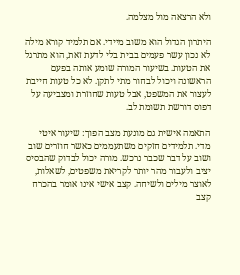ולא הרצאה מול מצלמה.

היתרון הגדול הוא משוב מיידי. אם תלמיד קורא מילה לא נכון עשר פעמים בבית בלי לדעת זאת, הוא מתרגל את הטעות. בשיעור המורה שומע אותה בפעם הראשונה ויכול לבחור מתי לתקן. לא כל טעות חייבת לעצור את המשפט, אבל טעות שחוזרת ומצביעה על דפוס דורשת תשומת לב.

התאמה אישית גם מונעת מצב הפוך: שיעור איטי מדי. תלמידים חזקים משתעממים כאשר חוזרים שוב ושוב על דבר שכבר נרכש. מורה יכול לבדוק שהבסיס יציב ולעבור מהר יותר לקריאת משפטים, לשאלות, לאוצר מילים ולשיחה. קצב אישי אינו אומר בהכרח קצב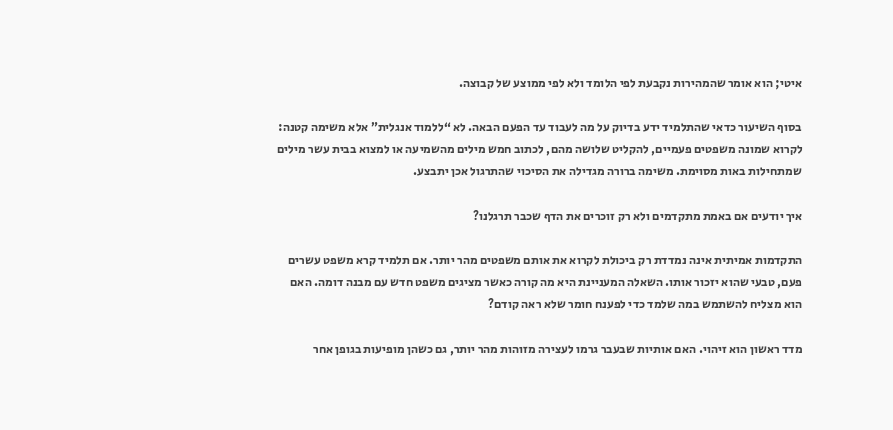איטי; הוא אומר שהמהירות נקבעת לפי הלומד ולא לפי ממוצע של קבוצה.

בסוף השיעור כדאי שהתלמיד ידע בדיוק על מה לעבוד עד הפעם הבאה. לא “ללמוד אנגלית” אלא משימה קטנה: לקרוא שמונה משפטים פעמיים, להקליט שלושה מהם, לכתוב חמש מילים מהשמיעה או למצוא בבית עשר מילים שמתחילות באות מסוימת. משימה ברורה מגדילה את הסיכוי שהתרגול אכן יתבצע.

איך יודעים אם באמת מתקדמים ולא רק זוכרים את הדף שכבר תרגלנו?

התקדמות אמיתית אינה נמדדת רק ביכולת לקרוא את אותם משפטים מהר יותר. אם תלמיד קרא משפט עשרים פעם, טבעי שהוא יזכור אותו. השאלה המעניינת היא מה קורה כאשר מציגים משפט חדש עם מבנה דומה. האם הוא מצליח להשתמש במה שלמד כדי לפענח חומר שלא ראה קודם?

מדד ראשון הוא זיהוי. האם אותיות שבעבר גרמו לעצירה מזוהות מהר יותר, גם כשהן מופיעות בגופן אחר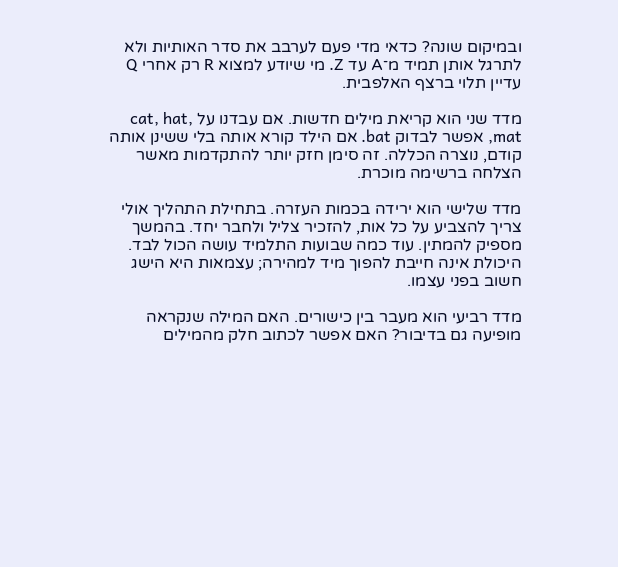ובמיקום שונה? כדאי מדי פעם לערבב את סדר האותיות ולא לתרגל אותן תמיד מ־A עד Z. מי שיודע למצוא R רק אחרי Q עדיין תלוי ברצף האלפבית.

מדד שני הוא קריאת מילים חדשות. אם עבדנו על cat, hat, mat, אפשר לבדוק bat. אם הילד קורא אותה בלי ששינן אותה קודם, נוצרה הכללה. זה סימן חזק יותר להתקדמות מאשר הצלחה ברשימה מוכרת.

מדד שלישי הוא ירידה בכמות העזרה. בתחילת התהליך אולי צריך להצביע על כל אות, להזכיר צליל ולחבר יחד. בהמשך מספיק להמתין. עוד כמה שבועות התלמיד עושה הכול לבד. היכולת אינה חייבת להפוך מיד למהירה; עצמאות היא הישג חשוב בפני עצמו.

מדד רביעי הוא מעבר בין כישורים. האם המילה שנקראה מופיעה גם בדיבור? האם אפשר לכתוב חלק מהמילים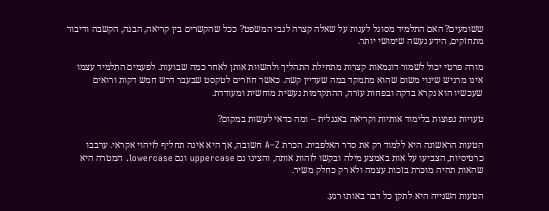ששומעים? האם התלמיד מסוגל לענות על שאלה קצרה לגבי המשפט? ככל שהקשרים בין קריאה, הבנה, הקשבה ודיבור מתחזקים, הידע נעשה שימושי יותר.

מורה פרטי יכול לשמור דוגמאות קצרות מתחילת התהליך ולהשוות אותן לאחר כמה שבועות. לפעמים התלמיד עצמו אינו מרגיש שינוי משום שהוא מתמקד במה שעדיין קשה. כאשר חוזרים לטקסט שבעבר דרש חמש דקות ורואים שעכשיו הוא נקרא בדקה ובפחות עזרה, ההתקדמות נעשית מוחשית ומעודדת.

טעויות נפוצות בלימוד אותיות וקריאה באנגלית – ומה כדאי לעשות במקום?

הטעות הראשונה היא ללמוד רק את סדר האלפבית. הכרת A–Z חשובה, אך היא אינה תחליף לזיהוי אקראי. ערבבו כרטיסיות, הצביעו על אות באמצע מילה ובקשו לזהות אותה, והציגו גם uppercase וגם lowercase. המטרה היא שהאות תהיה מוכרת בזכות עצמה ולא רק כחלק משיר.

הטעות השנייה היא לתקן כל דבר באותו רגע.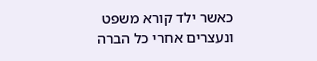כאשר ילד קורא משפט ונעצרים אחרי כל הברה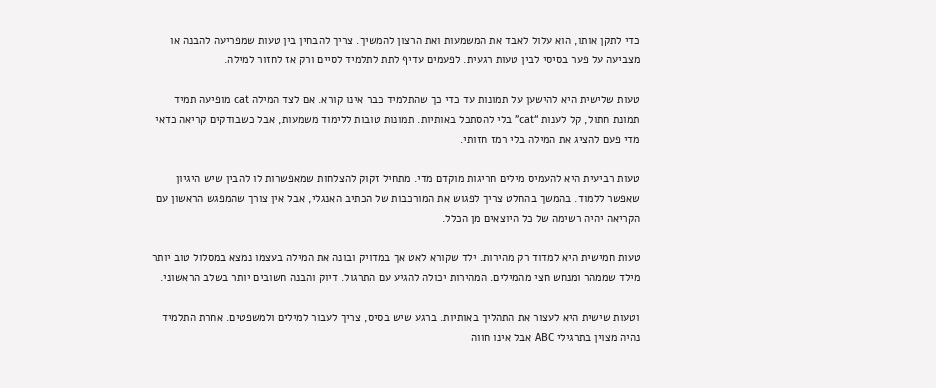כדי לתקן אותו, הוא עלול לאבד את המשמעות ואת הרצון להמשיך. צריך להבחין בין טעות שמפריעה להבנה או מצביעה על פער בסיסי לבין טעות רגעית. לפעמים עדיף לתת לתלמיד לסיים ורק אז לחזור למילה.

טעות שלישית היא להישען על תמונות עד כדי כך שהתלמיד כבר אינו קורא. אם לצד המילה cat מופיעה תמיד תמונת חתול, קל לענות “cat” בלי להסתכל באותיות. תמונות טובות ללימוד משמעות, אבל כשבודקים קריאה כדאי מדי פעם להציג את המילה בלי רמז חזותי.

טעות רביעית היא להעמיס מילים חריגות מוקדם מדי. מתחיל זקוק להצלחות שמאפשרות לו להבין שיש היגיון שאפשר ללמוד. בהמשך בהחלט צריך לפגוש את המורכבות של הכתיב האנגלי, אבל אין צורך שהמפגש הראשון עם הקריאה יהיה רשימה של כל היוצאים מן הכלל.

טעות חמישית היא למדוד רק מהירות. ילד שקורא לאט אך במדויק ובונה את המילה בעצמו נמצא במסלול טוב יותר מילד שממהר ומנחש חצי מהמילים. המהירות יכולה להגיע עם התרגול. דיוק והבנה חשובים יותר בשלב הראשוני.

וטעות שישית היא לעצור את התהליך באותיות. ברגע שיש בסיס, צריך לעבור למילים ולמשפטים. אחרת התלמיד נהיה מצוין בתרגילי ABC אבל אינו חווה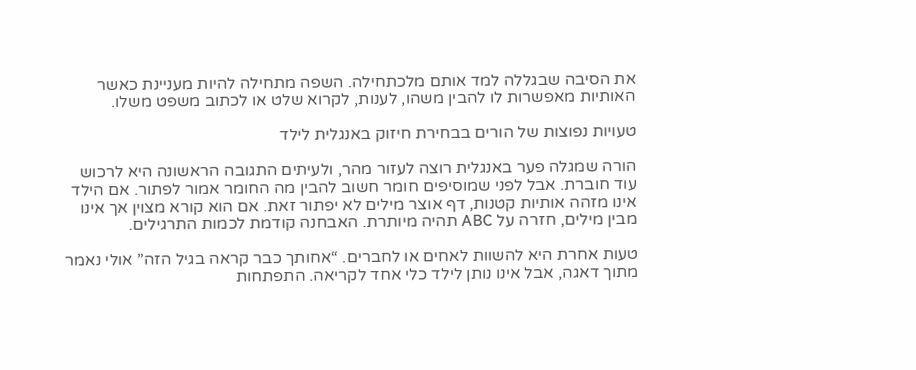את הסיבה שבגללה למד אותם מלכתחילה. השפה מתחילה להיות מעניינת כאשר האותיות מאפשרות לו להבין משהו, לענות, לקרוא שלט או לכתוב משפט משלו.

טעויות נפוצות של הורים בבחירת חיזוק באנגלית לילד

הורה שמגלה פער באנגלית רוצה לעזור מהר, ולעיתים התגובה הראשונה היא לרכוש עוד חוברת. אבל לפני שמוסיפים חומר חשוב להבין מה החומר אמור לפתור. אם הילד אינו מזהה אותיות קטנות, דף אוצר מילים לא יפתור זאת. אם הוא קורא מצוין אך אינו מבין מילים, חזרה על ABC תהיה מיותרת. האבחנה קודמת לכמות התרגילים.

טעות אחרת היא להשוות לאחים או לחברים. “אחותך כבר קראה בגיל הזה” אולי נאמר מתוך דאגה, אבל אינו נותן לילד כלי אחד לקריאה. התפתחות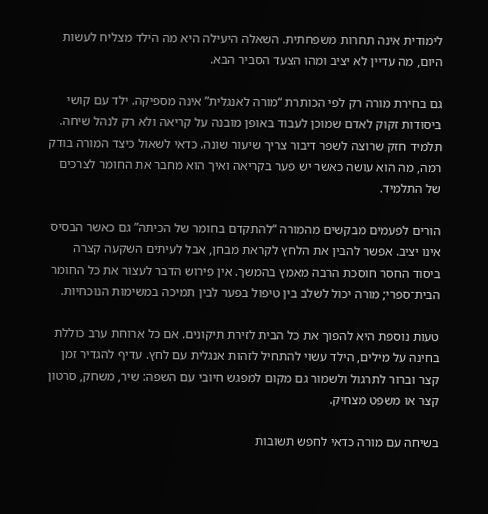לימודית אינה תחרות משפחתית. השאלה היעילה היא מה הילד מצליח לעשות היום, מה עדיין לא יציב ומהו הצעד הסביר הבא.

גם בחירת מורה רק לפי הכותרת “מורה לאנגלית” אינה מספיקה. ילד עם קושי ביסודות זקוק לאדם שמוכן לעבוד באופן מובנה על קריאה ולא רק לנהל שיחה. תלמיד חזק שרוצה לשפר דיבור צריך שיעור שונה. כדאי לשאול כיצד המורה בודק רמה, מה הוא עושה כאשר יש פער בקריאה ואיך הוא מחבר את החומר לצרכים של התלמיד.

הורים לפעמים מבקשים מהמורה “להתקדם בחומר של הכיתה” גם כאשר הבסיס אינו יציב. אפשר להבין את הלחץ לקראת מבחן, אבל לעיתים השקעה קצרה ביסוד החסר חוסכת הרבה מאמץ בהמשך. אין פירוש הדבר לעצור את כל החומר הבית־ספרי; מורה יכול לשלב בין טיפול בפער לבין תמיכה במשימות הנוכחיות.

טעות נוספת היא להפוך את כל הבית לזירת תיקונים. אם כל ארוחת ערב כוללת בחינה על מילים, הילד עשוי להתחיל לזהות אנגלית עם לחץ. עדיף להגדיר זמן קצר וברור לתרגול ולשמור גם מקום למפגש חיובי עם השפה: שיר, משחק, סרטון קצר או משפט מצחיק.

בשיחה עם מורה כדאי לחפש תשובות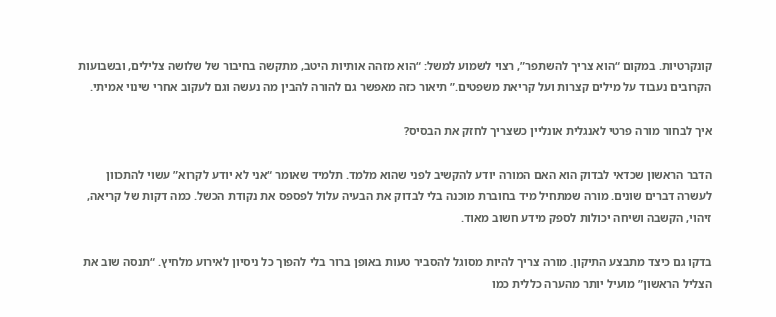קונקרטיות. במקום “הוא צריך להשתפר”, רצוי לשמוע למשל: “הוא מזהה אותיות היטב, מתקשה בחיבור של שלושה צלילים, ובשבועות הקרובים נעבוד על מילים קצרות ועל קריאת משפטים.” תיאור כזה מאפשר גם להורה להבין מה נעשה וגם לעקוב אחרי שינוי אמיתי.

איך לבחור מורה פרטי לאנגלית אונליין כשצריך לחזק את הבסיס?

הדבר הראשון שכדאי לבדוק הוא האם המורה יודע להקשיב לפני שהוא מלמד. תלמיד שאומר “אני לא יודע לקרוא” עשוי להתכוון לעשרה דברים שונים. מורה שמתחיל מיד בחוברת מוכנה בלי לבדוק את הבעיה עלול לפספס את נקודת הכשל. כמה דקות של קריאה, זיהוי, הקשבה ושיחה יכולות לספק מידע חשוב מאוד.

בדקו גם כיצד מתבצע התיקון. מורה צריך להיות מסוגל להסביר טעות באופן ברור בלי להפוך כל ניסיון לאירוע מלחיץ. “תנסה שוב את הצליל הראשון” מועיל יותר מהערה כללית כמו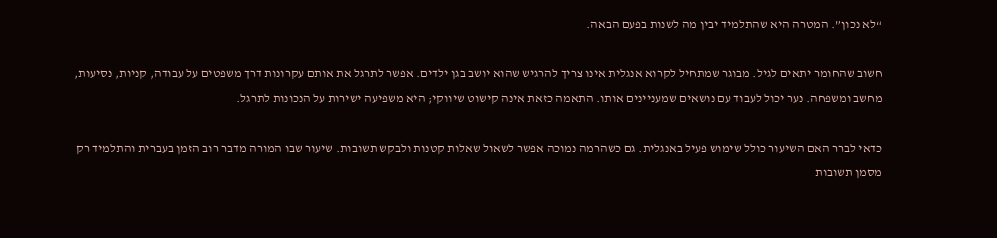“לא נכון”. המטרה היא שהתלמיד יבין מה לשנות בפעם הבאה.

חשוב שהחומר יתאים לגיל. מבוגר שמתחיל לקרוא אנגלית אינו צריך להרגיש שהוא יושב בגן ילדים. אפשר לתרגל את אותם עקרונות דרך משפטים על עבודה, קניות, נסיעות, מחשב ומשפחה. נער יכול לעבוד עם נושאים שמעניינים אותו. התאמה כזאת אינה קישוט שיווקי; היא משפיעה ישירות על הנכונות לתרגל.

כדאי לברר האם השיעור כולל שימוש פעיל באנגלית. גם כשהרמה נמוכה אפשר לשאול שאלות קטנות ולבקש תשובות. שיעור שבו המורה מדבר רוב הזמן בעברית והתלמיד רק מסמן תשובות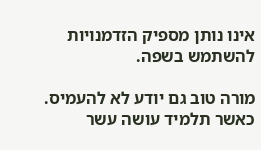אינו נותן מספיק הזדמנויות להשתמש בשפה.

מורה טוב גם יודע לא להעמיס. כאשר תלמיד עושה עשר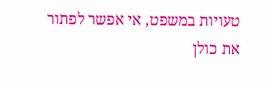טעויות במשפט, אי אפשר לפתור את כולן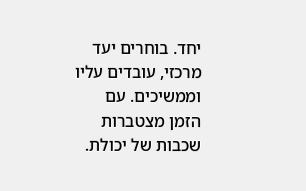יחד. בוחרים יעד מרכזי, עובדים עליו וממשיכים. עם הזמן מצטברות שכבות של יכולת.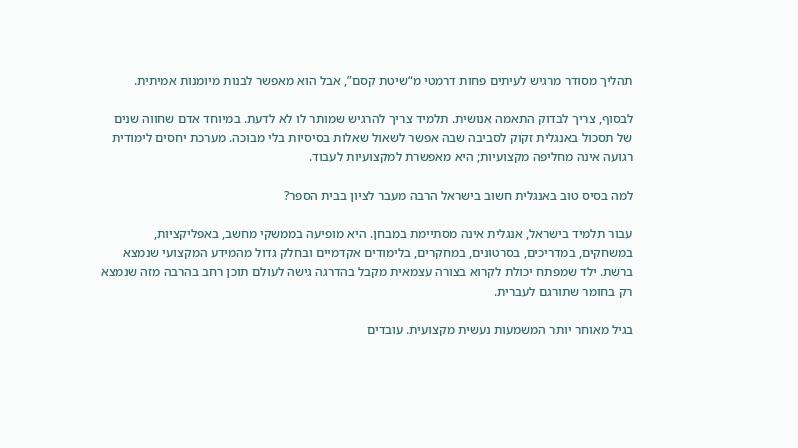תהליך מסודר מרגיש לעיתים פחות דרמטי מ“שיטת קסם”, אבל הוא מאפשר לבנות מיומנות אמיתית.

לבסוף, צריך לבדוק התאמה אנושית. תלמיד צריך להרגיש שמותר לו לא לדעת. במיוחד אדם שחווה שנים של תסכול באנגלית זקוק לסביבה שבה אפשר לשאול שאלות בסיסיות בלי מבוכה. מערכת יחסים לימודית רגועה אינה מחליפה מקצועיות; היא מאפשרת למקצועיות לעבוד.

למה בסיס טוב באנגלית חשוב בישראל הרבה מעבר לציון בבית הספר?

עבור תלמיד בישראל, אנגלית אינה מסתיימת במבחן. היא מופיעה בממשקי מחשב, באפליקציות, במשחקים, במדריכים, בסרטונים, במחקרים, בלימודים אקדמיים ובחלק גדול מהמידע המקצועי שנמצא ברשת. ילד שמפתח יכולת לקרוא בצורה עצמאית מקבל בהדרגה גישה לעולם תוכן רחב בהרבה מזה שנמצא רק בחומר שתורגם לעברית.

בגיל מאוחר יותר המשמעות נעשית מקצועית. עובדים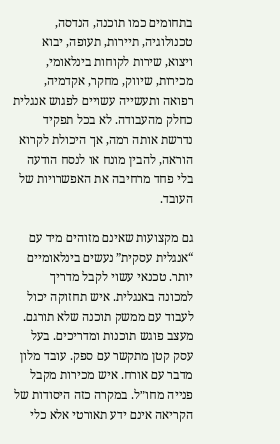בתחומים כמו תוכנה, הנדסה, טכנולוגיה, תיירות, תעופה, יבוא ויצוא, שירות לקוחות בינלאומי, מכירות, שיווק, מחקר, אקדמיה, רפואה ותעשייה עשויים לפגוש אנגלית כחלק מהעבודה. לא בכל תפקיד נדרשת אותה רמה, אך היכולת לקרוא הוראה, להבין מונח או לנסח הודעה בלי פחד מרחיבה את האפשרויות של העובד.

גם מקצועות שאינם מזוהים מיד עם “אנגלית עסקית” נעשים בינלאומיים יותר. טכנאי עשוי לקבל מדריך למכונה באנגלית. איש תחזוקה יכול לעבוד עם ממשק תוכנה שלא תורגם. מעצב פוגש תוכנות ומדריכים. בעל עסק קטן מתקשר עם ספק. עובד מלון מדבר עם אורח. איש מכירות מקבל פנייה מחו״ל. במקרה כזה היסודות של הקריאה אינם ידע תאורטי אלא כלי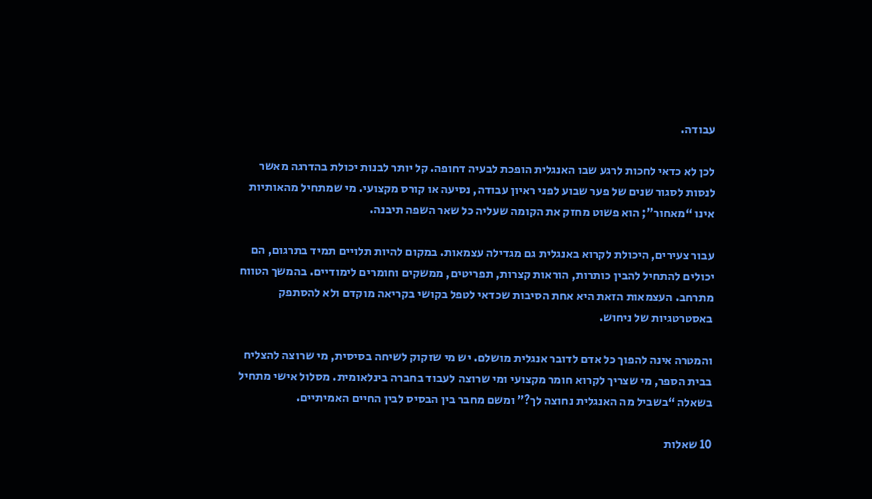עבודה.

לכן לא כדאי לחכות לרגע שבו האנגלית הופכת לבעיה דחופה. קל יותר לבנות יכולת בהדרגה מאשר לנסות לסגור שנים של פער שבוע לפני ראיון עבודה, נסיעה או קורס מקצועי. מי שמתחיל מהאותיות אינו “מאחור”; הוא פשוט מחזק את הקומה שעליה כל שאר השפה תיבנה.

עבור צעירים, היכולת לקרוא באנגלית גם מגדילה עצמאות. במקום להיות תלויים תמיד בתרגום, הם יכולים להתחיל להבין כותרות, הוראות קצרות, תפריטים, ממשקים וחומרים לימודיים. בהמשך הטווח מתרחב. העצמאות הזאת היא אחת הסיבות שכדאי לטפל בקושי בקריאה מוקדם ולא להסתפק באסטרטגיות של ניחוש.

והמטרה אינה להפוך כל אדם לדובר אנגלית מושלם. יש מי שזקוק לשיחה בסיסית, מי שרוצה להצליח בבית הספר, מי שצריך לקרוא חומר מקצועי ומי שרוצה לעבוד בחברה בינלאומית. מסלול אישי מתחיל בשאלה “בשביל מה האנגלית נחוצה לך?” ומשם מחבר בין הבסיס לבין החיים האמיתיים.

10 שאלות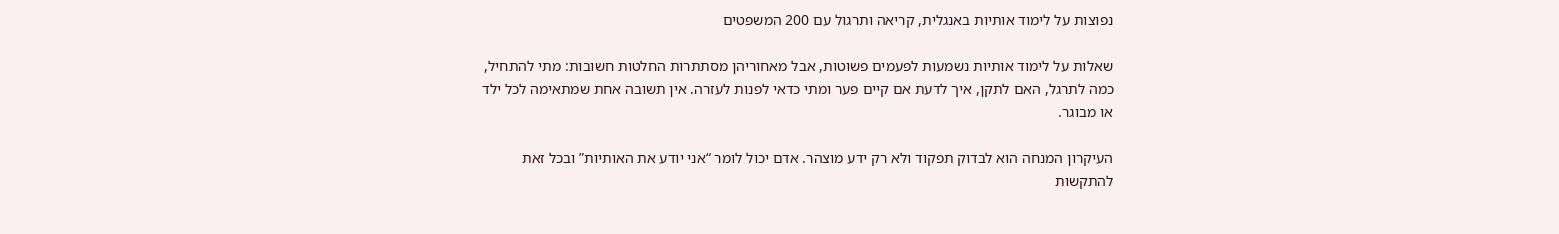נפוצות על לימוד אותיות באנגלית, קריאה ותרגול עם 200 המשפטים

שאלות על לימוד אותיות נשמעות לפעמים פשוטות, אבל מאחוריהן מסתתרות החלטות חשובות: מתי להתחיל, כמה לתרגל, האם לתקן, איך לדעת אם קיים פער ומתי כדאי לפנות לעזרה. אין תשובה אחת שמתאימה לכל ילד או מבוגר.

העיקרון המנחה הוא לבדוק תפקוד ולא רק ידע מוצהר. אדם יכול לומר “אני יודע את האותיות” ובכל זאת להתקשות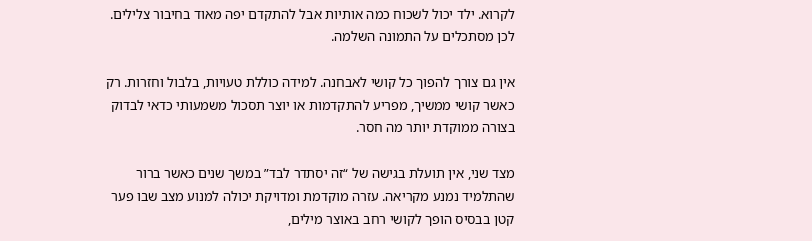לקרוא. ילד יכול לשכוח כמה אותיות אבל להתקדם יפה מאוד בחיבור צלילים. לכן מסתכלים על התמונה השלמה.

אין גם צורך להפוך כל קושי לאבחנה. למידה כוללת טעויות, בלבול וחזרות. רק כאשר קושי ממשיך, מפריע להתקדמות או יוצר תסכול משמעותי כדאי לבדוק בצורה ממוקדת יותר מה חסר.

מצד שני, אין תועלת בגישה של “זה יסתדר לבד” במשך שנים כאשר ברור שהתלמיד נמנע מקריאה. עזרה מוקדמת ומדויקת יכולה למנוע מצב שבו פער קטן בבסיס הופך לקושי רחב באוצר מילים,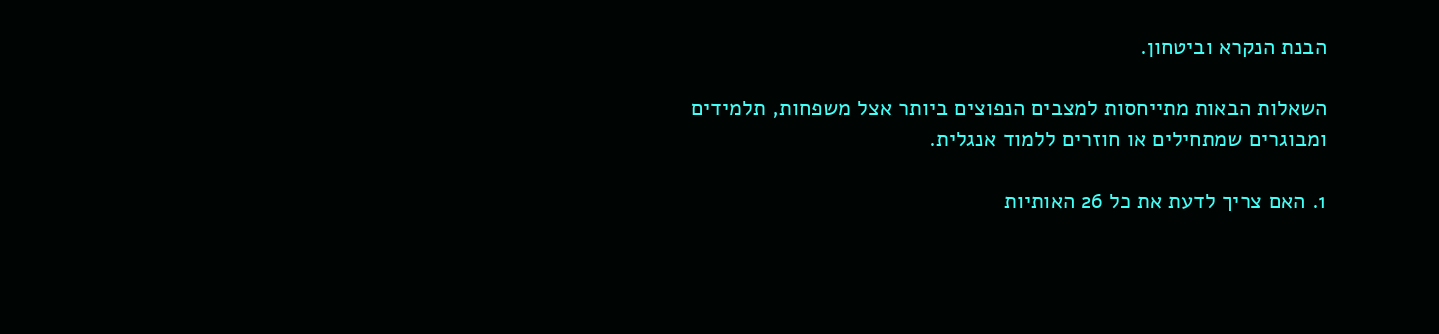הבנת הנקרא וביטחון.

השאלות הבאות מתייחסות למצבים הנפוצים ביותר אצל משפחות, תלמידים ומבוגרים שמתחילים או חוזרים ללמוד אנגלית.

1. האם צריך לדעת את כל 26 האותיות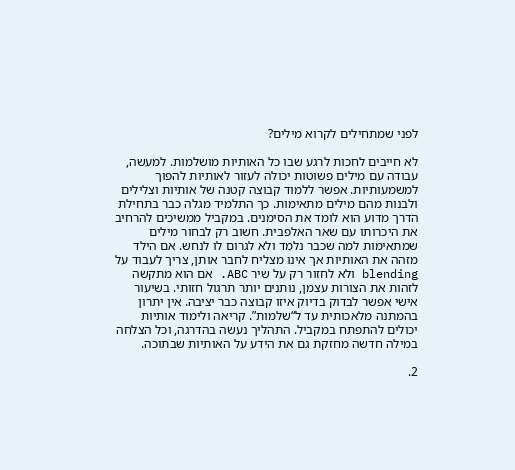לפני שמתחילים לקרוא מילים?

לא חייבים לחכות לרגע שבו כל האותיות מושלמות. למעשה, עבודה עם מילים פשוטות יכולה לעזור לאותיות להפוך למשמעותיות. אפשר ללמוד קבוצה קטנה של אותיות וצלילים ולבנות מהם מילים מתאימות. כך התלמיד מגלה כבר בתחילת הדרך מדוע הוא לומד את הסימנים. במקביל ממשיכים להרחיב את היכרותו עם שאר האלפבית. חשוב רק לבחור מילים שמתאימות למה שכבר נלמד ולא לגרום לו לנחש. אם הילד מזהה את האותיות אך אינו מצליח לחבר אותן, צריך לעבוד על blending ולא לחזור רק על שיר ABC. אם הוא מתקשה לזהות את הצורות עצמן, נותנים יותר תרגול חזותי. בשיעור אישי אפשר לבדוק בדיוק איזו קבוצה כבר יציבה. אין יתרון בהמתנה מלאכותית עד ל“שלמות”. קריאה ולימוד אותיות יכולים להתפתח במקביל. התהליך נעשה בהדרגה, וכל הצלחה במילה חדשה מחזקת גם את הידע על האותיות שבתוכה.

2.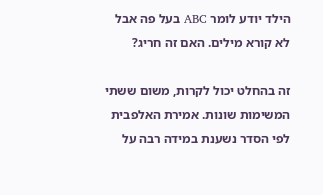הילד יודע לומר ABC בעל פה אבל לא קורא מילים. האם זה חריג?

זה בהחלט יכול לקרות, משום ששתי המשימות שונות. אמירת האלפבית לפי הסדר נשענת במידה רבה על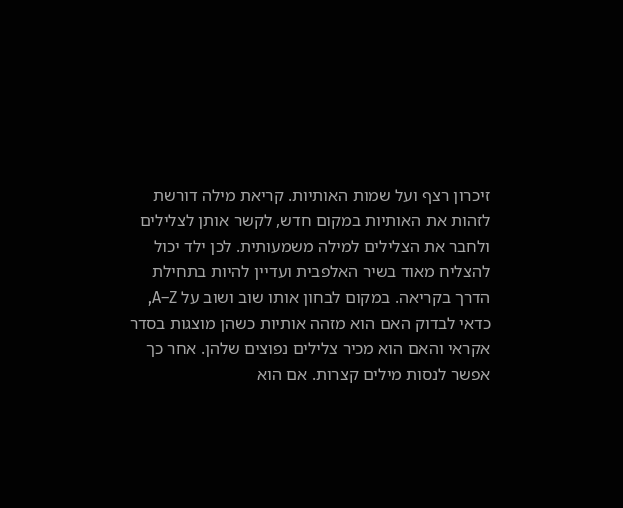זיכרון רצף ועל שמות האותיות. קריאת מילה דורשת לזהות את האותיות במקום חדש, לקשר אותן לצלילים ולחבר את הצלילים למילה משמעותית. לכן ילד יכול להצליח מאוד בשיר האלפבית ועדיין להיות בתחילת הדרך בקריאה. במקום לבחון אותו שוב ושוב על A–Z, כדאי לבדוק האם הוא מזהה אותיות כשהן מוצגות בסדר אקראי והאם הוא מכיר צלילים נפוצים שלהן. אחר כך אפשר לנסות מילים קצרות. אם הוא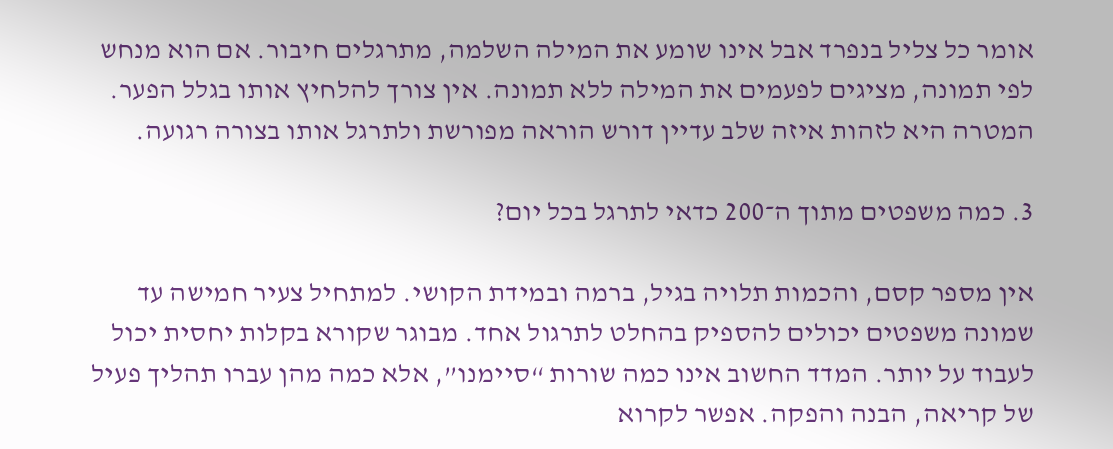אומר כל צליל בנפרד אבל אינו שומע את המילה השלמה, מתרגלים חיבור. אם הוא מנחש לפי תמונה, מציגים לפעמים את המילה ללא תמונה. אין צורך להלחיץ אותו בגלל הפער. המטרה היא לזהות איזה שלב עדיין דורש הוראה מפורשת ולתרגל אותו בצורה רגועה.

3. כמה משפטים מתוך ה־200 כדאי לתרגל בכל יום?

אין מספר קסם, והכמות תלויה בגיל, ברמה ובמידת הקושי. למתחיל צעיר חמישה עד שמונה משפטים יכולים להספיק בהחלט לתרגול אחד. מבוגר שקורא בקלות יחסית יכול לעבוד על יותר. המדד החשוב אינו כמה שורות “סיימנו”, אלא כמה מהן עברו תהליך פעיל של קריאה, הבנה והפקה. אפשר לקרוא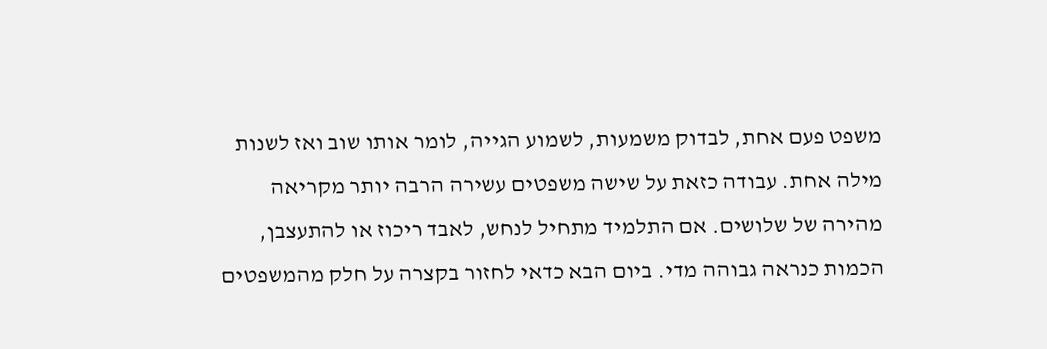משפט פעם אחת, לבדוק משמעות, לשמוע הגייה, לומר אותו שוב ואז לשנות מילה אחת. עבודה כזאת על שישה משפטים עשירה הרבה יותר מקריאה מהירה של שלושים. אם התלמיד מתחיל לנחש, לאבד ריכוז או להתעצבן, הכמות כנראה גבוהה מדי. ביום הבא כדאי לחזור בקצרה על חלק מהמשפטים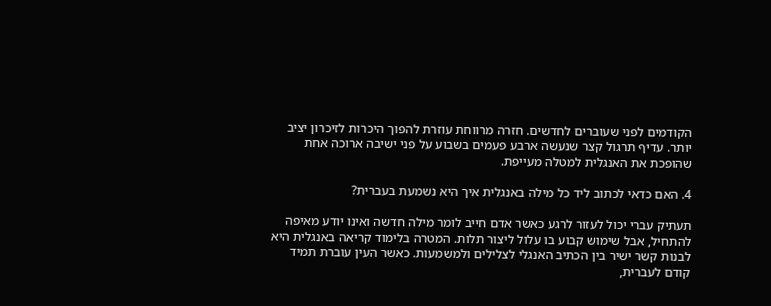הקודמים לפני שעוברים לחדשים. חזרה מרווחת עוזרת להפוך היכרות לזיכרון יציב יותר. עדיף תרגול קצר שנעשה ארבע פעמים בשבוע על פני ישיבה ארוכה אחת שהופכת את האנגלית למטלה מעייפת.

4. האם כדאי לכתוב ליד כל מילה באנגלית איך היא נשמעת בעברית?

תעתיק עברי יכול לעזור לרגע כאשר אדם חייב לומר מילה חדשה ואינו יודע מאיפה להתחיל, אבל שימוש קבוע בו עלול ליצור תלות. המטרה בלימוד קריאה באנגלית היא לבנות קשר ישיר בין הכתיב האנגלי לצלילים ולמשמעות. כאשר העין עוברת תמיד קודם לעברית,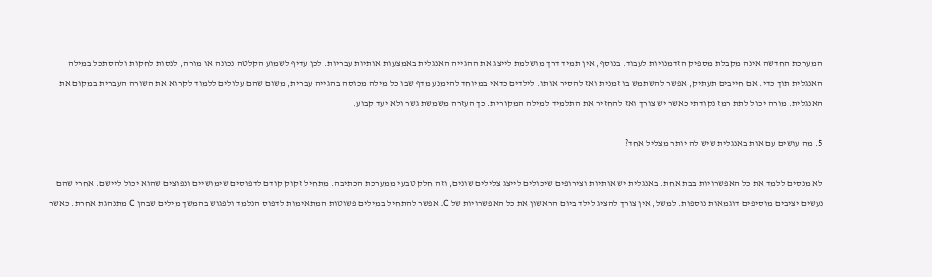המערכת החדשה אינה מקבלת מספיק הזדמנויות לעבוד. בנוסף, אין תמיד דרך מושלמת לייצג את ההגייה האנגלית באמצעות אותיות עבריות. לכן עדיף לשמוע הקלטה נכונה או מורה, לנסות לחקות ולהסתכל במילה האנגלית תוך כדי. אם חייבים תעתיק, אפשר להשתמש בו זמנית ואז להסיר אותו. לילדים כדאי במיוחד להימנע מדף שבו כל מילה מכוסה בהגייה עברית, משום שהם עלולים ללמוד לקרוא את השורה העברית במקום את האנגלית. מורה יכול לתת רמז נקודתי כאשר יש צורך ואז להחזיר את התלמיד למילה המקורית. כך העזרה משמשת גשר ולא יעד קבוע.

5. מה עושים עם אות באנגלית שיש לה יותר מצליל אחד?

לא מנסים ללמד את כל האפשרויות בבת אחת. באנגלית יש אותיות וצירופים שיכולים לייצג צלילים שונים, וזה חלק טבעי ממערכת הכתיבה. מתחיל זקוק קודם לדפוסים שימושיים ונפוצים שהוא יכול ליישם. אחרי שהם נעשים יציבים מוסיפים דוגמאות נוספות. למשל, אין צורך להציג לילד ביום הראשון את כל האפשרויות של C. אפשר להתחיל במילים פשוטות המתאימות לדפוס הנלמד ולפגוש בהמשך מילים שבהן C מתנהגת אחרת. כאשר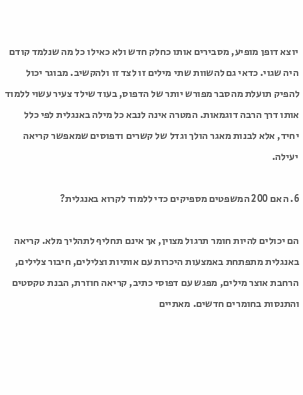יוצא דופן מופיע, מסבירים אותו כחלק חדש ולא כאילו כל מה שנלמד קודם היה שגוי. כדאי גם להשוות שתי מילים זו לצד זו ולהקשיב. מבוגר יכול להפיק תועלת מהסבר מפורש יותר של הדפוס, בעוד שילד צעיר עשוי ללמוד אותו דרך הרבה דוגמאות. המטרה אינה לנבא כל מילה באנגלית לפי כלל יחיד, אלא לבנות מאגר הולך וגדל של קשרים ודפוסים שמאפשר קריאה יעילה.

6. האם 200 המשפטים מספיקים כדי ללמוד לקרוא באנגלית?

הם יכולים להיות חומר תרגול מצוין, אך אינם תחליף לתהליך מלא. קריאה באנגלית מתפתחת באמצעות היכרות עם אותיות וצלילים, חיבור צלילים, הרחבת אוצר מילים, מפגש עם דפוסי כתיב, קריאה חוזרת, הבנת טקסטים והתנסות בחומרים חדשים. מאתיים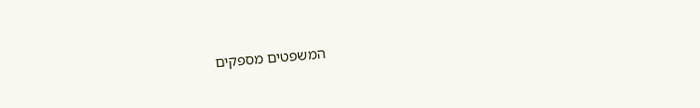המשפטים מספקים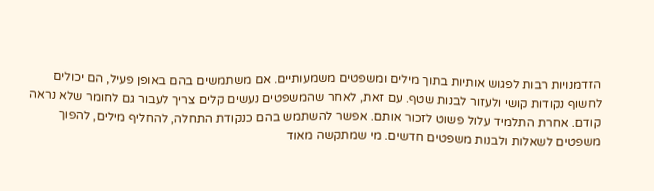הזדמנויות רבות לפגוש אותיות בתוך מילים ומשפטים משמעותיים. אם משתמשים בהם באופן פעיל, הם יכולים לחשוף נקודות קושי ולעזור לבנות שטף. עם זאת, לאחר שהמשפטים נעשים קלים צריך לעבור גם לחומר שלא נראה קודם. אחרת התלמיד עלול פשוט לזכור אותם. אפשר להשתמש בהם כנקודת התחלה, להחליף מילים, להפוך משפטים לשאלות ולבנות משפטים חדשים. מי שמתקשה מאוד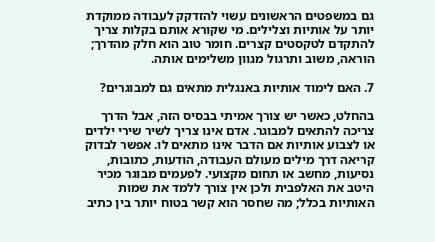גם במשפטים הראשונים עשוי להזדקק לעבודה ממוקדת יותר על אותיות וצלילים. מי שקורא אותם בקלות צריך להתקדם לטקסטים קצרים. חומר טוב הוא חלק מהדרך; הוראה, משוב ותרגול מגוון משלימים אותה.

7. האם לימוד אותיות באנגלית מתאים גם למבוגרים?

בהחלט, כאשר יש צורך אמיתי בבסיס הזה, אבל הדרך צריכה להתאים למבוגר. אדם אינו צריך לשיר שירי ילדים או לצבוע אותיות אם הדבר אינו מתאים לו. אפשר לבדוק קריאה דרך מילים מעולם העבודה, הודעות, כתובות, נסיעות, מחשב או תחום מקצועי. לפעמים מבוגר מכיר היטב את האלפבית ולכן אין צורך ללמד את שמות האותיות בכלל; מה שחסר הוא קשר בטוח יותר בין כתיב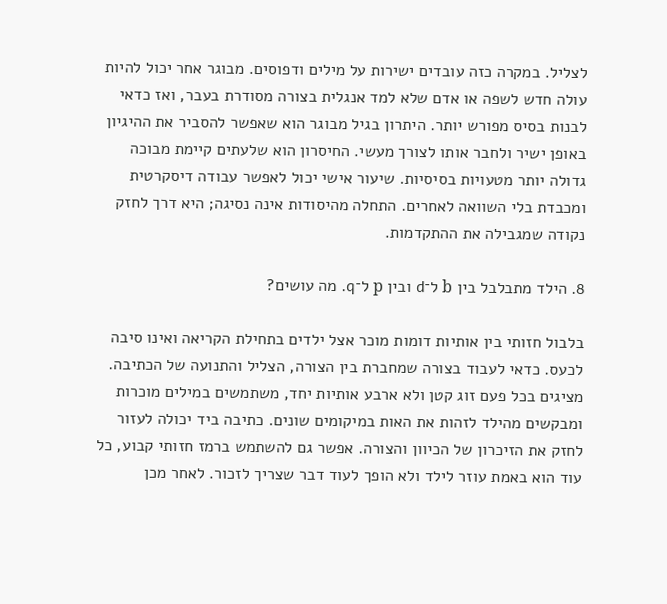לצליל. במקרה כזה עובדים ישירות על מילים ודפוסים. מבוגר אחר יכול להיות עולה חדש לשפה או אדם שלא למד אנגלית בצורה מסודרת בעבר, ואז כדאי לבנות בסיס מפורש יותר. היתרון בגיל מבוגר הוא שאפשר להסביר את ההיגיון באופן ישיר ולחבר אותו לצורך מעשי. החיסרון הוא שלעתים קיימת מבוכה גדולה יותר מטעויות בסיסיות. שיעור אישי יכול לאפשר עבודה דיסקרטית ומכבדת בלי השוואה לאחרים. התחלה מהיסודות אינה נסיגה; היא דרך לחזק נקודה שמגבילה את ההתקדמות.

8. הילד מתבלבל בין b ל־d ובין p ל־q. מה עושים?

בלבול חזותי בין אותיות דומות מוכר אצל ילדים בתחילת הקריאה ואינו סיבה לכעס. כדאי לעבוד בצורה שמחברת בין הצורה, הצליל והתנועה של הכתיבה. מציגים בכל פעם זוג קטן ולא ארבע אותיות יחד, משתמשים במילים מוכרות ומבקשים מהילד לזהות את האות במיקומים שונים. כתיבה ביד יכולה לעזור לחזק את הזיכרון של הכיוון והצורה. אפשר גם להשתמש ברמז חזותי קבוע, כל עוד הוא באמת עוזר לילד ולא הופך לעוד דבר שצריך לזכור. לאחר מכן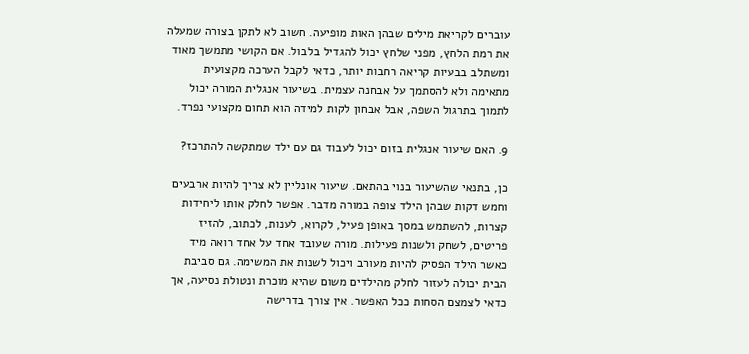עוברים לקריאת מילים שבהן האות מופיעה. חשוב לא לתקן בצורה שמעלה את רמת הלחץ, מפני שלחץ יכול להגדיל בלבול. אם הקושי מתמשך מאוד ומשתלב בבעיות קריאה רחבות יותר, כדאי לקבל הערכה מקצועית מתאימה ולא להסתמך על אבחנה עצמית. בשיעור אנגלית המורה יכול לתמוך בתרגול השפה, אבל אבחון לקות למידה הוא תחום מקצועי נפרד.

9. האם שיעור אנגלית בזום יכול לעבוד גם עם ילד שמתקשה להתרכז?

כן, בתנאי שהשיעור בנוי בהתאם. שיעור אונליין לא צריך להיות ארבעים וחמש דקות שבהן הילד צופה במורה מדבר. אפשר לחלק אותו ליחידות קצרות, להשתמש במסך באופן פעיל, לקרוא, לענות, לכתוב, להזיז פריטים, לשחק ולשנות פעילות. מורה שעובד אחד על אחד רואה מיד כאשר הילד הפסיק להיות מעורב ויכול לשנות את המשימה. גם סביבת הבית יכולה לעזור לחלק מהילדים משום שהיא מוכרת ונטולת נסיעה, אך כדאי לצמצם הסחות ככל האפשר. אין צורך בדרישה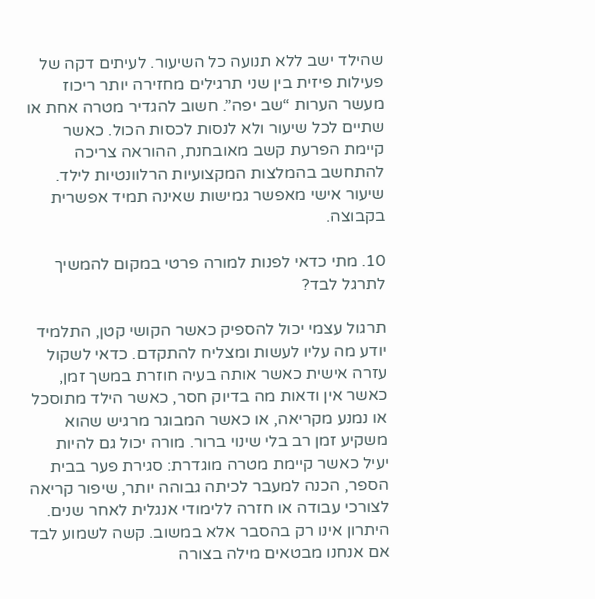שהילד ישב ללא תנועה כל השיעור. לעיתים דקה של פעילות פיזית בין שני תרגילים מחזירה יותר ריכוז מעשר הערות “שב יפה”. חשוב להגדיר מטרה אחת או שתיים לכל שיעור ולא לנסות לכסות הכול. כאשר קיימת הפרעת קשב מאובחנת, ההוראה צריכה להתחשב בהמלצות המקצועיות הרלוונטיות לילד. שיעור אישי מאפשר גמישות שאינה תמיד אפשרית בקבוצה.

10. מתי כדאי לפנות למורה פרטי במקום להמשיך לתרגל לבד?

תרגול עצמי יכול להספיק כאשר הקושי קטן, התלמיד יודע מה עליו לעשות ומצליח להתקדם. כדאי לשקול עזרה אישית כאשר אותה בעיה חוזרת במשך זמן, כאשר אין ודאות מה בדיוק חסר, כאשר הילד מתוסכל או נמנע מקריאה, או כאשר המבוגר מרגיש שהוא משקיע זמן רב בלי שינוי ברור. מורה יכול גם להיות יעיל כאשר קיימת מטרה מוגדרת: סגירת פער בבית הספר, הכנה למעבר לכיתה גבוהה יותר, שיפור קריאה לצורכי עבודה או חזרה ללימודי אנגלית לאחר שנים. היתרון אינו רק בהסבר אלא במשוב. קשה לשמוע לבד אם אנחנו מבטאים מילה בצורה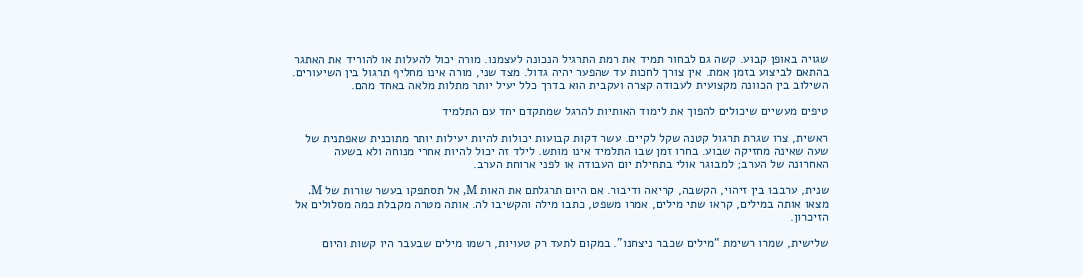שגויה באופן קבוע. קשה גם לבחור תמיד את רמת התרגיל הנכונה לעצמנו. מורה יכול להעלות או להוריד את האתגר בהתאם לביצוע בזמן אמת. אין צורך לחכות עד שהפער יהיה גדול. מצד שני, מורה אינו מחליף תרגול בין השיעורים. השילוב בין הכוונה מקצועית לעבודה קצרה ועקבית הוא בדרך כלל יעיל יותר מתלות מלאה באחד מהם.

טיפים מעשיים שיכולים להפוך את לימוד האותיות להרגל שמתקדם יחד עם התלמיד

ראשית, צרו שגרת תרגול קטנה שקל לקיים. עשר דקות קבועות יכולות להיות יעילות יותר מתוכנית שאפתנית של שעה שאינה מחזיקה שבוע. בחרו זמן שבו התלמיד אינו מותש. לילד זה יכול להיות אחרי מנוחה ולא בשעה האחרונה של הערב; למבוגר אולי בתחילת יום העבודה או לפני ארוחת הערב.

שנית, ערבבו בין זיהוי, הקשבה, קריאה ודיבור. אם היום תרגלתם את האות M, אל תסתפקו בעשר שורות של M. מצאו אותה במילים, קראו שתי מילים, אמרו משפט, כתבו מילה והקשיבו לה. אותה מטרה מקבלת כמה מסלולים אל הזיכרון.

שלישית, שמרו רשימת “מילים שכבר ניצחנו”. במקום לתעד רק טעויות, רשמו מילים שבעבר היו קשות והיום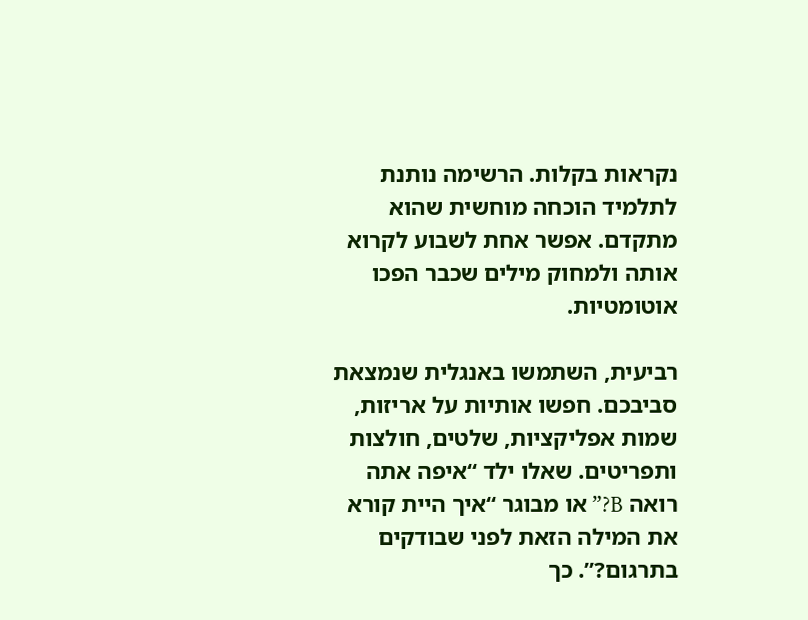נקראות בקלות. הרשימה נותנת לתלמיד הוכחה מוחשית שהוא מתקדם. אפשר אחת לשבוע לקרוא אותה ולמחוק מילים שכבר הפכו אוטומטיות.

רביעית, השתמשו באנגלית שנמצאת סביבכם. חפשו אותיות על אריזות, שמות אפליקציות, שלטים, חולצות ותפריטים. שאלו ילד “איפה אתה רואה B?” או מבוגר “איך היית קורא את המילה הזאת לפני שבודקים בתרגום?”. כך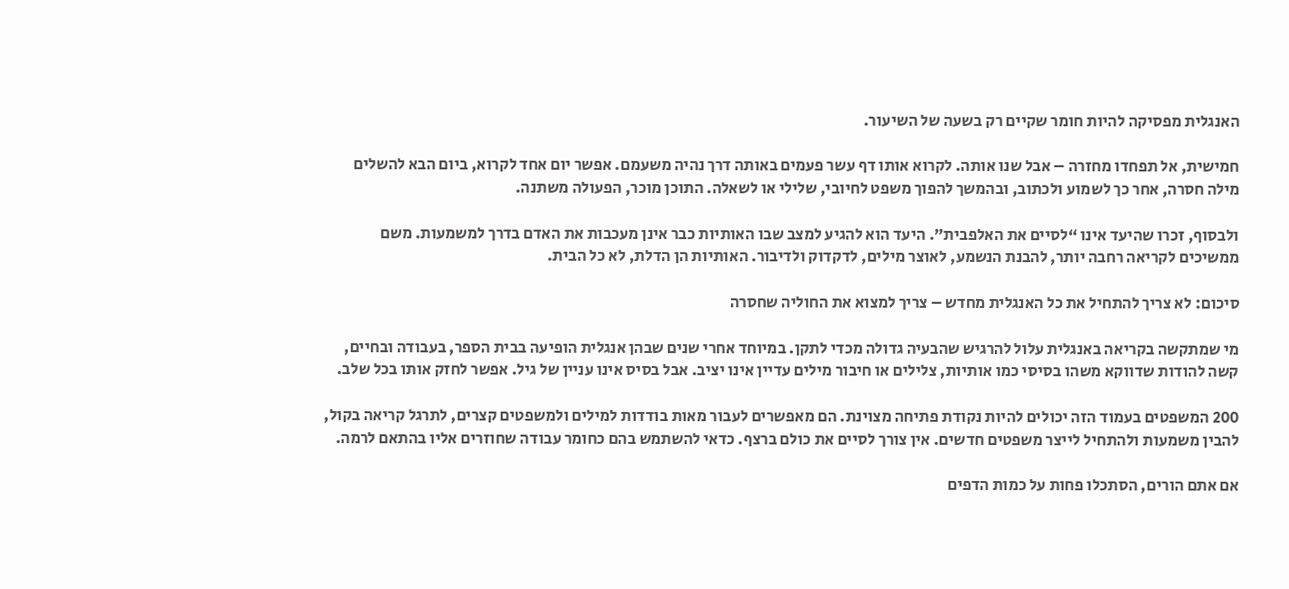האנגלית מפסיקה להיות חומר שקיים רק בשעה של השיעור.

חמישית, אל תפחדו מחזרה – אבל שנו אותה. לקרוא אותו דף עשר פעמים באותה דרך נהיה משעמם. אפשר יום אחד לקרוא, ביום הבא להשלים מילה חסרה, אחר כך לשמוע ולכתוב, ובהמשך להפוך משפט לחיובי, שלילי או לשאלה. התוכן מוכר, הפעולה משתנה.

ולבסוף, זכרו שהיעד אינו “לסיים את האלפבית”. היעד הוא להגיע למצב שבו האותיות כבר אינן מעכבות את האדם בדרך למשמעות. משם ממשיכים לקריאה רחבה יותר, להבנת הנשמע, לאוצר מילים, לדקדוק ולדיבור. האותיות הן הדלת, לא כל הבית.

סיכום: לא צריך להתחיל את כל האנגלית מחדש – צריך למצוא את החוליה שחסרה

מי שמתקשה בקריאה באנגלית עלול להרגיש שהבעיה גדולה מכדי לתקן. במיוחד אחרי שנים שבהן אנגלית הופיעה בבית הספר, בעבודה ובחיים, קשה להודות שדווקא משהו בסיסי כמו אותיות, צלילים או חיבור מילים עדיין אינו יציב. אבל בסיס אינו עניין של גיל. אפשר לחזק אותו בכל שלב.

200 המשפטים בעמוד הזה יכולים להיות נקודת פתיחה מצוינת. הם מאפשרים לעבור מאות בודדות למילים ולמשפטים קצרים, לתרגל קריאה בקול, להבין משמעות ולהתחיל לייצר משפטים חדשים. אין צורך לסיים את כולם ברצף. כדאי להשתמש בהם כחומר עבודה שחוזרים אליו בהתאם לרמה.

אם אתם הורים, הסתכלו פחות על כמות הדפים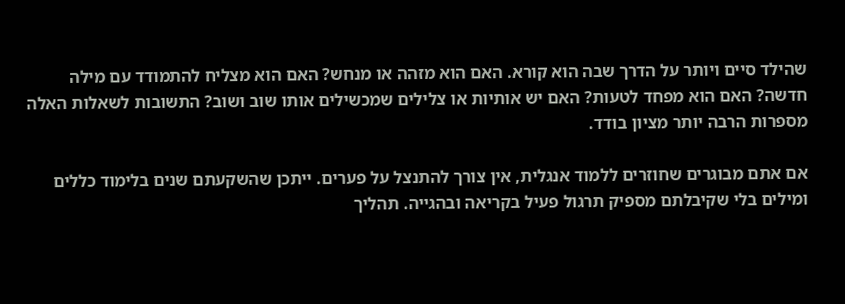שהילד סיים ויותר על הדרך שבה הוא קורא. האם הוא מזהה או מנחש? האם הוא מצליח להתמודד עם מילה חדשה? האם הוא מפחד לטעות? האם יש אותיות או צלילים שמכשילים אותו שוב ושוב? התשובות לשאלות האלה מספרות הרבה יותר מציון בודד.

אם אתם מבוגרים שחוזרים ללמוד אנגלית, אין צורך להתנצל על פערים. ייתכן שהשקעתם שנים בלימוד כללים ומילים בלי שקיבלתם מספיק תרגול פעיל בקריאה ובהגייה. תהליך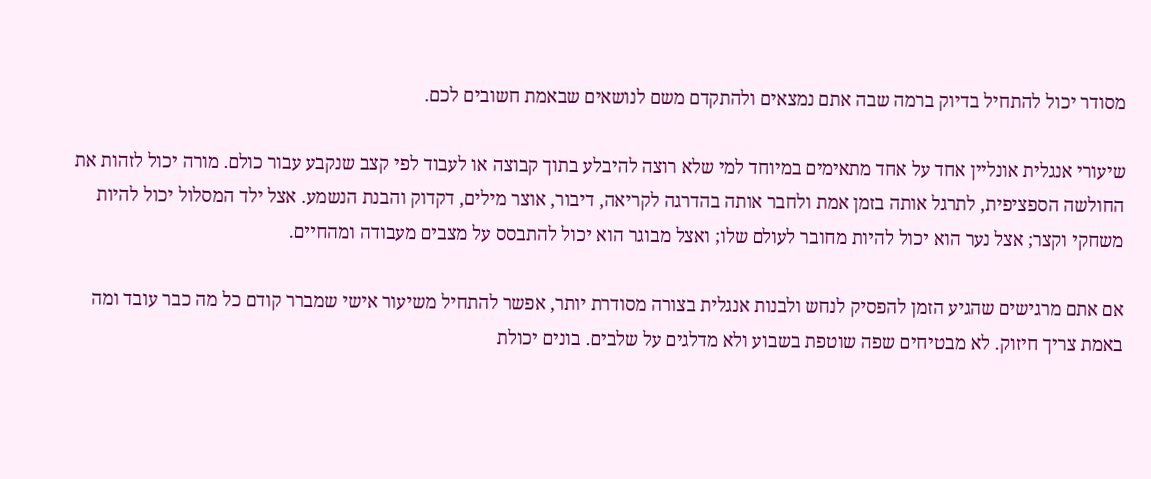מסודר יכול להתחיל בדיוק ברמה שבה אתם נמצאים ולהתקדם משם לנושאים שבאמת חשובים לכם.

שיעורי אנגלית אונליין אחד על אחד מתאימים במיוחד למי שלא רוצה להיבלע בתוך קבוצה או לעבוד לפי קצב שנקבע עבור כולם. מורה יכול לזהות את החולשה הספציפית, לתרגל אותה בזמן אמת ולחבר אותה בהדרגה לקריאה, דיבור, אוצר מילים, דקדוק והבנת הנשמע. אצל ילד המסלול יכול להיות משחקי וקצר; אצל נער הוא יכול להיות מחובר לעולם שלו; ואצל מבוגר הוא יכול להתבסס על מצבים מעבודה ומהחיים.

אם אתם מרגישים שהגיע הזמן להפסיק לנחש ולבנות אנגלית בצורה מסודרת יותר, אפשר להתחיל משיעור אישי שמברר קודם כל מה כבר עובד ומה באמת צריך חיזוק. לא מבטיחים שפה שוטפת בשבוע ולא מדלגים על שלבים. בונים יכולת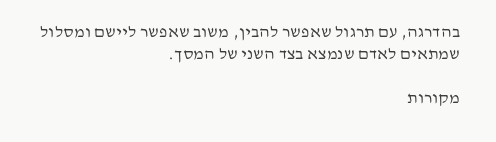בהדרגה, עם תרגול שאפשר להבין, משוב שאפשר ליישם ומסלול שמתאים לאדם שנמצא בצד השני של המסך.

מקורות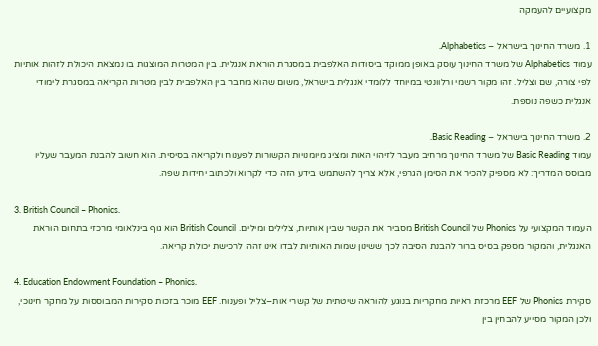מקצועיים להעמקה

1. משרד החינוך בישראל – Alphabetics.
עמוד Alphabetics של משרד החינוך עוסק באופן ממוקד ביסודות האלפבית במסגרת הוראת אנגלית. בין המטרות המוצגות בו נמצאת היכולת לזהות אותיות לפי צורה, שם וצליל. זהו מקור רשמי ורלוונטי במיוחד ללומדי אנגלית בישראל, משום שהוא מחבר בין האלפבית לבין מטרות הקריאה במסגרת לימודי אנגלית כשפה נוספת.

2. משרד החינוך בישראל – Basic Reading.
עמוד Basic Reading של משרד החינוך מרחיב מעבר לזיהוי האות ומציג מיומנויות הקשורות לפענוח ולקריאה בסיסית. הוא חשוב להבנת המעבר שעליו מבוסס המדריך: לא מספיק להכיר את הסימן הגרפי, אלא צריך להשתמש בידע הזה כדי לקרוא ולכתוב יחידות שפה.

3. British Council – Phonics.
העמוד המקצועי על Phonics של British Council מסביר את הקשר שבין אותיות, צלילים ומילים. British Council הוא גוף בינלאומי מרכזי בתחום הוראת האנגלית, והמקור מספק בסיס ברור להבנת הסיבה לכך ששינון שמות האותיות לבדו אינו זהה לרכישת יכולת קריאה.

4. Education Endowment Foundation – Phonics.
סקירת Phonics של EEF מרכזת ראיות מחקריות בנוגע להוראה שיטתית של קשרי אות–צליל ופענוח. EEF מוכר בזכות סקירות המבוססות על מחקר חינוכי, ולכן המקור מסייע להבחין בין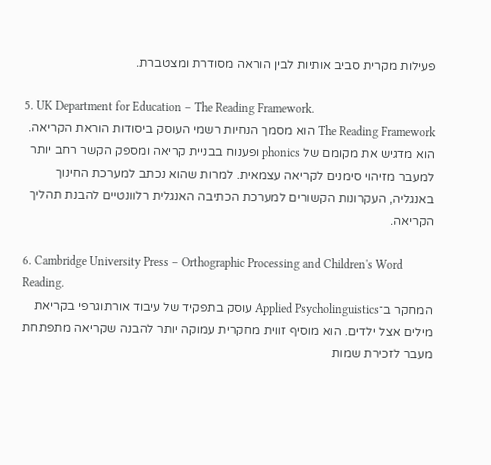פעילות מקרית סביב אותיות לבין הוראה מסודרת ומצטברת.

5. UK Department for Education – The Reading Framework.
The Reading Framework הוא מסמך הנחיות רשמי העוסק ביסודות הוראת הקריאה. הוא מדגיש את מקומם של phonics ופענוח בבניית קריאה ומספק הקשר רחב יותר למעבר מזיהוי סימנים לקריאה עצמאית. למרות שהוא נכתב למערכת החינוך באנגליה, העקרונות הקשורים למערכת הכתיבה האנגלית רלוונטיים להבנת תהליך הקריאה.

6. Cambridge University Press – Orthographic Processing and Children's Word Reading.
המחקר ב־Applied Psycholinguistics עוסק בתפקיד של עיבוד אורתוגרפי בקריאת מילים אצל ילדים. הוא מוסיף זווית מחקרית עמוקה יותר להבנה שקריאה מתפתחת מעבר לזכירת שמות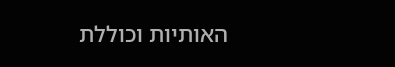האותיות וכוללת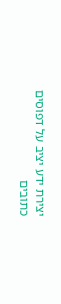יצירת ידע יציב על דפוסים כתובים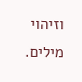וזיהוי מילים.